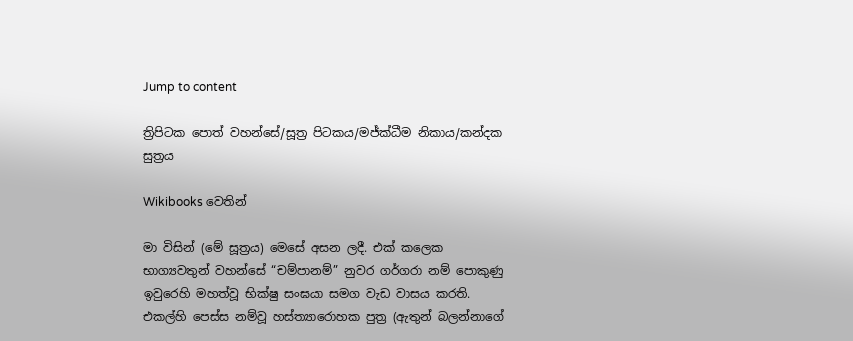Jump to content

ත්‍රිපිටක පොත් වහන්සේ/සූත්‍ර පිටකය/මජ්ක්ධීම නිකාය/කන්දක සුත්‍රය

Wikibooks වෙතින්

මා විසින් (මේ සූත්‍රය) මෙසේ අසන ලදී. එක් කලෙක භාග්‍යවතුන් වහන්සේ “චම්පානම්” නුවර ගර්ගරා නම් පොකුණු ඉවුරෙහි මහත්වූ භික්ෂු සංඝයා සමග වැඩ වාසය කරති. එකල්හි පෙස්ස නම්වූ හස්ත්‍යාරොහක පුත්‍ර (ඇතුන් බලන්නාගේ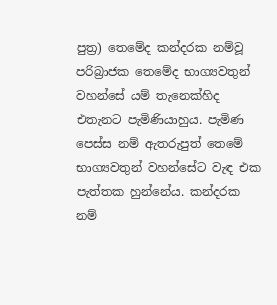පුත්‍ර) තෙමේද කන්දරක නම්වූ පරිබ්‍රාජක තෙමේද භාග්‍යවතුන් වහන්සේ යම් තැනෙක්හිද එතැනට පැමිණියාහුය. පැමිණ පෙස්ස නම් ඇතරුපුත් තෙමේ භාග්‍යවතුන් වහන්සේට වැඳ එක පැත්තක හුන්නේය. කන්දරක නම්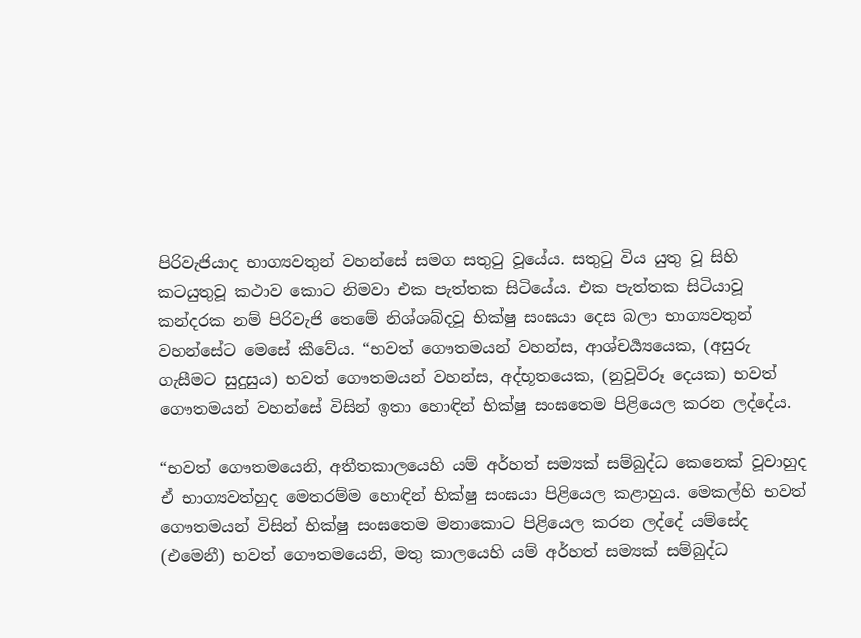පිරිවැජියාද භාග්‍යවතුන් වහන්සේ සමග සතුටු වූයේය. සතුටු විය යුතු වූ සිහි කටයුතුවූ කථාව කොට නිමවා එක පැත්තක සිටියේය. එක පැත්තක සිටියාවූ කන්දරක නම් පිරිවැජි තෙමේ නිශ්ශබ්දවූ භික්ෂු සංඝයා දෙස බලා භාග්‍යවතුන් වහන්සේට මෙසේ කීවේය. “භවත් ගෞතමයන් වහන්ස, ආශ්චර්‍ය්‍යයෙක, (අසුරු ගැසීමට සුදුසුය) භවත් ගෞතමයන් වහන්ස, අද්භූතයෙක, (නුවූවිරූ දෙයක) භවත් ගෞතමයන් වහන්සේ විසින් ඉතා හොඳින් භික්ෂු සංඝතෙම පිළියෙල කරන ලද්දේය.

“භවත් ගෞතමයෙනි, අතීතකාලයෙහි යම් අර්හත් සම්‍යක් සම්බුද්ධ කෙනෙක් වූවාහුද ඒ භාග්‍යවත්හුද මෙතරම්ම හොඳින් භික්ෂු සංඝයා පිළියෙල කළාහුය. මෙකල්හි භවත් ගෞතමයන් විසින් භික්ෂු සංඝතෙම මනාකොට පිළියෙල කරන ලද්දේ යම්සේද (එමෙනී) භවත් ගෞතමයෙනි, මතු කාලයෙහි යම් අර්හත් සම්‍යක් සම්බුද්ධ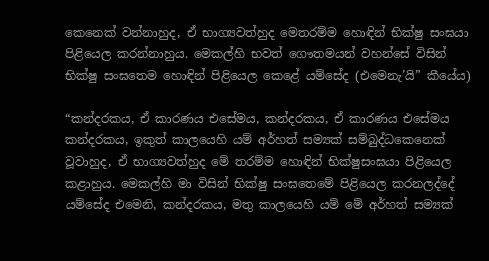කෙනෙක් වන්නාහුද, ඒ භාග්‍යවත්හුද මෙතරම්ම හොඳින් භික්ෂු සංඝයා පිළියෙල කරන්නාහුය. මෙකල්හි භවත් ගෞතමයන් වහන්සේ විසින් භික්ෂු සංඝතෙම හොඳින් පිළියෙල කෙළේ යම්සේද (එමෙනැ’යි” කීයේය)

“කන්දරකය, ඒ කාරණය එසේමය, කන්දරකය, ඒ කාරණය එසේමය කන්දරකය, ඉකුත් කාලයෙහි යම් අර්හත් සම්‍යක් සම්බුද්ධකෙනෙක් වූවාහුද, ඒ භාග්‍යවත්හුද මේ තරම්ම හොඳින් භික්ෂුසංඝයා පිළියෙල කළාහුය. මෙකල්හි මා විසින් භික්ෂු සංඝතෙමේ පිළියෙල කරනලද්දේ යම්සේද එමෙනි, කන්දරකය, මතු කාලයෙහි යම් මේ අර්හත් සම්‍යක්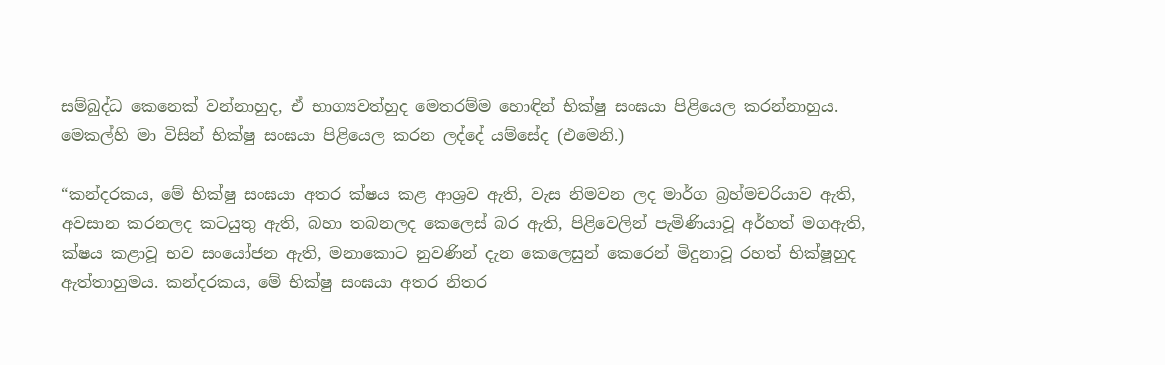සම්බුද්ධ කෙනෙක් වන්නාහුද, ඒ භාග්‍යවත්හුද මෙතරම්ම හොඳින් භික්ෂු සංඝයා පිළියෙල කරන්නාහුය. මෙකල්හි මා විසින් භික්ෂු සංඝයා පිළියෙල කරන ලද්දේ යම්සේද (එමෙනි.)

“කන්දරකය, මේ භික්ෂු සංඝයා අතර ක්ෂය කළ ආශ්‍රව ඇති, වැස නිමවන ලද මාර්ග බ්‍රහ්මචරියාව ඇති, අවසාන කරනලද කටයුතු ඇති, බහා තබනලද කෙලෙස් බර ඇති, පිළිවෙලින් පැමිණියාවූ අර්හත් මගඇති, ක්ෂය කළාවූ භව සංයෝජන ඇති, මනාකොට නුවණින් දැන කෙලෙසුන් කෙරෙන් මිදුනාවූ රහත් භික්ෂූහුද ඇත්තාහුමය. කන්දරකය, මේ භික්ෂු සංඝයා අතර නිතර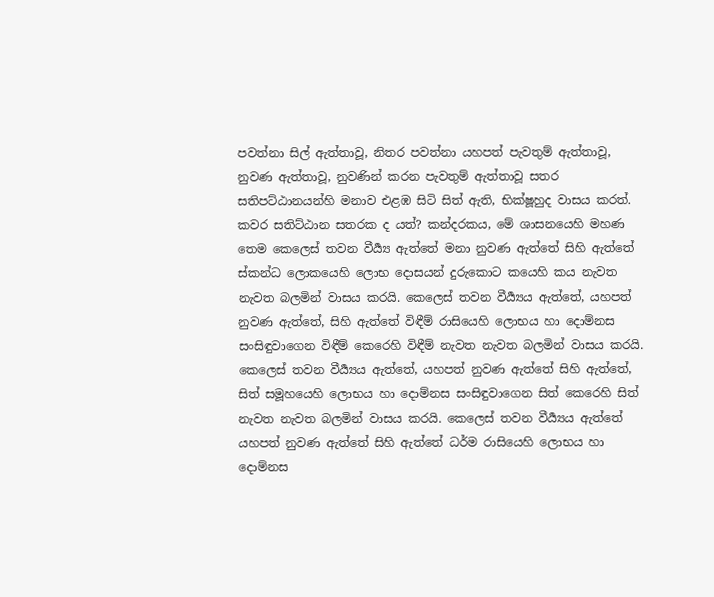පවත්නා සිල් ඇත්තාවූ, නිතර පවත්නා යහපත් පැවතුම් ඇත්තාවූ, නුවණ ඇත්තාවූ, නුවණින් කරන පැවතුම් ඇත්තාවූ සතර සතිපට්ඨානයන්හි මනාව එළඹ සිටි සිත් ඇති, භික්ෂූහුද වාසය කරත්. කවර සතිට්ඨාන සතරක ද යත්? කන්දරකය, මේ ශාසනයෙහි මහණ තෙම කෙලෙස් තවන වීර්‍ය්‍ය ඇත්තේ මනා නුවණ ඇත්තේ සිහි ඇත්තේ ස්කන්ධ ලොකයෙහි ලොභ දොසයන් දුරුකොට කයෙහි කය නැවත නැවත බලමින් වාසය කරයි. කෙලෙස් තවන වීර්‍ය්‍යය ඇත්තේ, යහපත් නුවණ ඇත්තේ, සිහි ඇත්තේ විඳීම් රාසියෙහි ලොභය හා දොම්නස සංසිඳුවාගෙන විඳීම් කෙරෙහි විඳීම් නැවත නැවත බලමින් වාසය කරයි. කෙලෙස් තවන වීර්‍ය්‍යය ඇත්තේ, යහපත් නුවණ ඇත්තේ සිහි ඇත්තේ, සිත් සමූහයෙහි ලොභය හා දොම්නස සංසිඳුවාගෙන සිත් කෙරෙහි සිත් නැවත නැවත බලමින් වාසය කරයි. කෙලෙස් තවන වීර්‍ය්‍යය ඇත්තේ යහපත් නුවණ ඇත්තේ සිහි ඇත්තේ ධර්ම රාසියෙහි ලොභය හා දොම්නස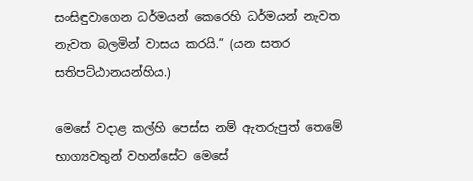සංසිඳුවාගෙන ධර්මයන් කෙරෙහි ධර්මයන් නැවත නැවත බලමින් වාසය කරයි.” (යන සතර සතිපට්ඨානයන්හිය.)

මෙසේ වදාළ කල්හි පෙස්ස නම් ඇතරුපුත් තෙමේ භාග්‍යවතුන් වහන්සේට මෙසේ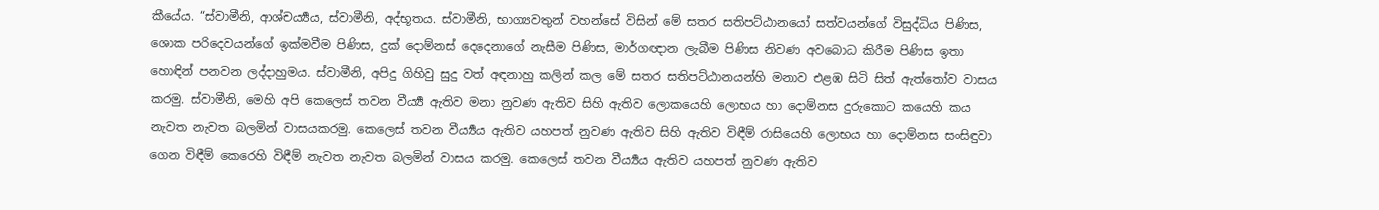කීයේය. “ස්වාමීනි, ආශ්චර්‍ය්‍යය, ස්වාමීනි, අද්භූතය. ස්වාමීනි, භාග්‍යවතුන් වහන්සේ විසින් මේ සතර සතිපට්ඨානයෝ සත්වයන්ගේ විසුද්ධිය පිණිස, ශොක පරිදෙවයන්ගේ ඉක්මවීම පිණිස, දුක් දොම්නස් දෙදෙනාගේ නැසීම පිණිස, මාර්ගඥාන ලැබීම පිණිස නිවණ අවබොධ කිරීම පිණිස ඉතා හොඳින් පනවන ලද්දාහුමය. ස්වාමීනි, අපිදු ගිහිවු සුදු වත් අඳනාහු කලින් කල මේ සතර සතිපට්ඨානයන්හි මනාව එළඹ සිටි සිත් ඇත්තෝව වාසය කරමු. ස්වාමීනි, මෙහි අපි කෙලෙස් තවන වීර්‍ය්‍ය ඇතිව මනා නුවණ ඇතිව සිහි ඇතිව ලොකයෙහි ලොභය හා දොම්නස දුරුකොට කයෙහි කය නැවත නැවත බලමින් වාසයකරමු. කෙලෙස් තවන වීර්‍ය්‍යය ඇතිව යහපත් නුවණ ඇතිව සිහි ඇතිව විඳීම් රාසියෙහි ලොභය හා දොම්නස සංසිඳුවා ගෙන විඳීම් කෙරෙහි විඳීම් නැවත නැවත බලමින් වාසය කරමු. කෙලෙස් තවන වීර්‍ය්‍යය ඇතිව යහපත් නුවණ ඇතිව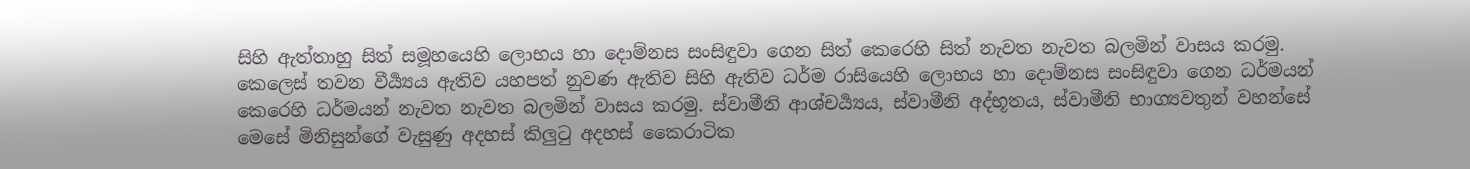සිහි ඇත්තාහු සිත් සමූහයෙහි ලොභය හා දොම්නස සංසිඳුවා ගෙන සිත් කෙරෙහි සිත් නැවත නැවත බලමින් වාසය කරමු. කෙලෙස් තවන වීර්‍ය්‍යය ඇතිව යහපත් නුවණ ඇතිව සිහි ඇතිව ධර්ම රාසියෙහි ලොභය හා දොම්නස සංසිඳුවා ගෙන ධර්මයන් කෙරෙහි ධර්මයන් නැවත නැවත බලමින් වාසය කරමු. ස්වාමීනි ආශ්චර්‍ය්‍යය, ස්වාමීනි අද්භූතය, ස්වාමීනි භාග්‍යවතුන් වහන්සේ මෙසේ මිනිසුන්ගේ වැසුණු අදහස් කිලුටු අදහස් කෛරාටික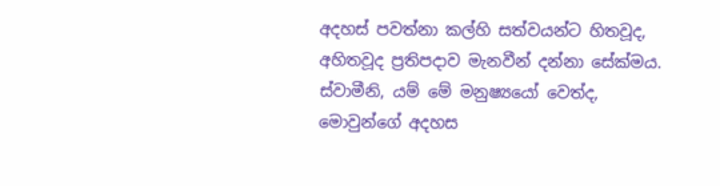අදහස් පවත්නා කල්හි සත්වයන්ට හිතවූද, අහිතවූද ප්‍රතිපදාව මැනවීන් දන්නා සේක්මය. ස්වාමීනි, යම් මේ මනුෂ්‍යයෝ වෙත්ද, මොවුන්ගේ අදහස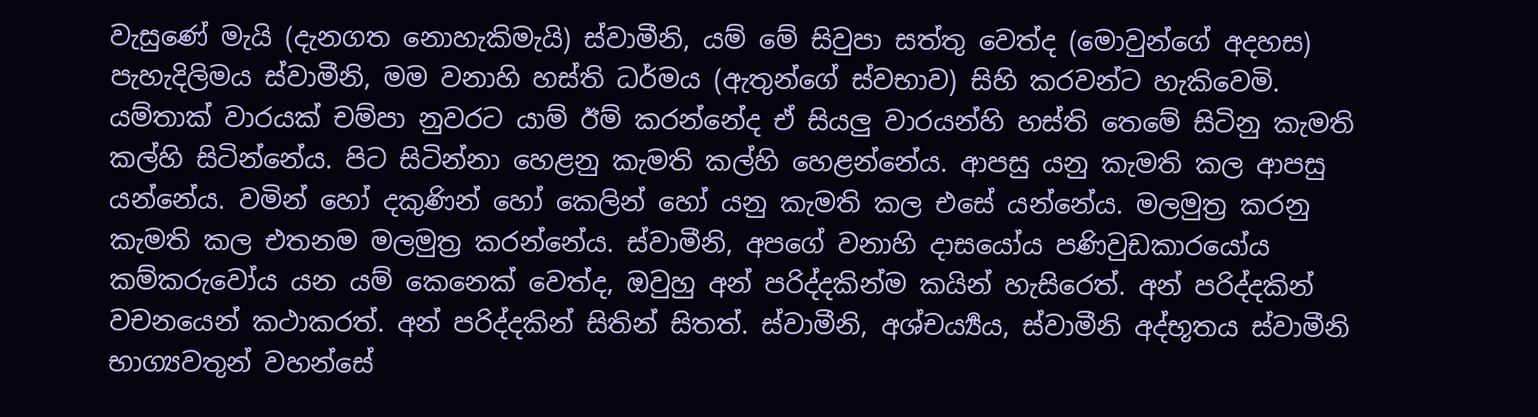වැසුණේ මැයි (දැනගත නොහැකිමැයි) ස්වාමීනි, යම් මේ සිවුපා සත්තු වෙත්ද (මොවුන්ගේ අදහස) පැහැදිලිමය ස්වාමීනි, මම වනාහි හස්ති ධර්මය (ඇතුන්ගේ ස්වභාව) සිහි කරවන්ට හැකිවෙමි. යම්තාක් වාරයක් චම්පා නුවරට යාම් ඊම් කරන්නේද ඒ සියලු වාරයන්හි හස්ති තෙමේ සිටිනු කැමති කල්හි සිටින්නේය. පිට සිටින්නා හෙළනු කැමති කල්හි හෙළන්නේය. ආපසු යනු කැමති කල ආපසු යන්නේය. වමින් හෝ දකුණින් හෝ කෙලින් හෝ යනු කැමති කල එසේ යන්නේය. මලමුත්‍ර කරනු කැමති කල එතනම මලමුත්‍ර කරන්නේය. ස්වාමීනි, අපගේ වනාහි දාසයෝය පණිවුඩකාරයෝය කම්කරුවෝය යන යම් කෙනෙක් වෙත්ද, ඔවුහු අන් පරිද්දකින්ම කයින් හැසිරෙත්. අන් පරිද්දකින් වචනයෙන් කථාකරත්. අන් පරිද්දකින් සිතින් සිතත්. ස්වාමීනි, අශ්චර්‍ය්‍යය, ස්වාමීනි අද්භූතය ස්වාමීනි භාග්‍යවතුන් වහන්සේ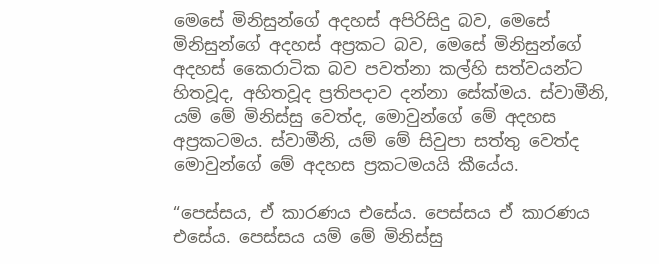මෙසේ මිනිසුන්ගේ අදහස් අපිරිසිදු බව, මෙසේ මිනිසුන්ගේ අදහස් අප්‍රකට බව, මෙසේ මිනිසුන්ගේ අදහස් කෛරාටික බව පවත්නා කල්හි සත්වයන්ට හිතවූද, අහිතවූද ප්‍රතිපදාව දන්නා සේක්මය. ස්වාමීනි, යම් මේ මිනිස්සු වෙත්ද, මොවුන්ගේ මේ අදහස අප්‍රකටමය. ස්වාමීනි, යම් මේ සිවුපා සත්තු වෙත්ද මොවුන්ගේ මේ අදහස ප්‍රකටමයයි කීයේය.

“පෙස්සය, ඒ කාරණය එසේය. පෙස්සය ඒ කාරණය එසේය. පෙස්සය යම් මේ මිනිස්සු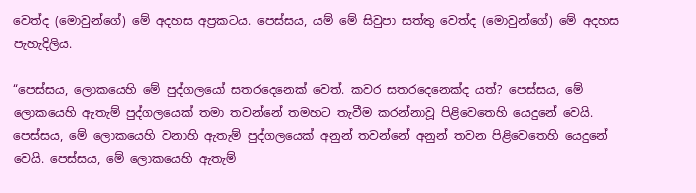වෙත්ද (මොවුන්ගේ) මේ අදහස අප්‍රකටය. පෙස්සය, යම් මේ සිවුපා සත්තු වෙත්ද (මොවුන්ගේ) මේ අදහස පැහැදිලිය.

“පෙස්සය, ලොකයෙහි මේ පුද්ගලයෝ සතරදෙනෙක් වෙත්. කවර සතරදෙනෙක්ද යත්? පෙස්සය, මේ ලොකයෙහි ඇතැම් පුද්ගලයෙක් තමා තවන්නේ තමහට තැවීම කරන්නාවූ පිළිවෙතෙහි යෙදුනේ වෙයි. පෙස්සය, මේ ලොකයෙහි වනාහි ඇතැම් පුද්ගලයෙක් අනුන් තවන්නේ අනුන් තවන පිළිවෙතෙහි යෙදුනේ වෙයි. පෙස්සය, මේ ලොකයෙහි ඇතැම්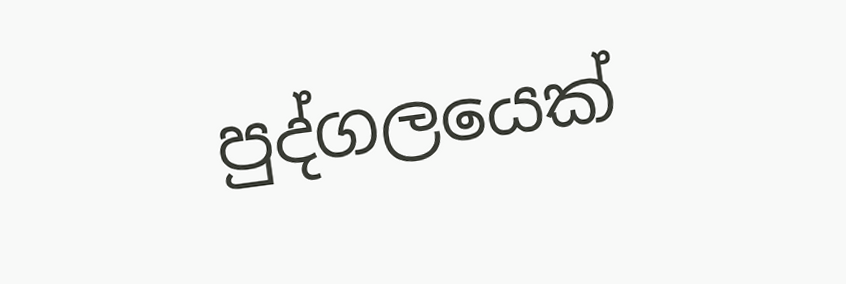පුද්ගලයෙක්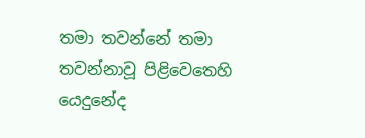තමා තවන්නේ තමා තවන්නාවූ පිළිවෙතෙහි යෙදුනේද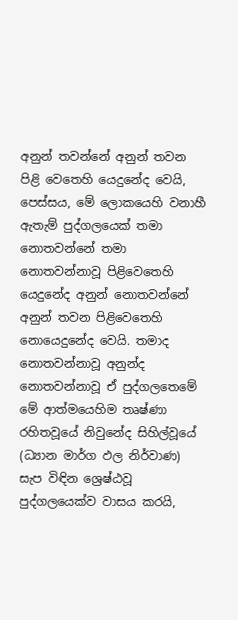අනුන් තවන්නේ අනුන් තවන පිළි වෙතෙහි යෙදුනේද වෙයි, පෙස්සය, මේ ලොකයෙහි වනාහී ඇතැම් පුද්ගලයෙක් තමා නොතවන්නේ තමා නොතවන්නාවූ පිළිවෙතෙහි යෙදුනේද අනුන් නොතවන්නේ අනුන් තවන පිළිවෙතෙහි නොයෙදුනේද වෙයි. තමාද නොතවන්නාවූ අනුන්ද නොතවන්නාවූ ඒ පුද්ගලතෙමේ මේ ආත්මයෙහිම තෘෂ්ණා රහිතවූයේ නිවුනේද සිහිල්වූයේ (ධ්‍යාන මාර්ග ඵල නිර්වාණ) සැප විඳින ශ්‍රෙෂ්ඨවූ පුද්ගලයෙක්ව වාසය කරයි,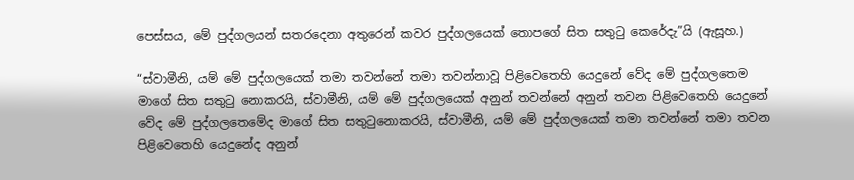පෙස්සය, මේ පුද්ගලයන් සතරදෙනා අතුරෙන් කවර පුද්ගලයෙක් තොපගේ සිත සතුටු කෙරේදැ”යි (ඇසූහ.)

“ස්වාමීනි, යම් මේ පුද්ගලයෙක් තමා තවන්නේ තමා තවන්නාවූ පිළිවෙතෙහි යෙදුනේ වේද මේ පුද්ගලතෙම මාගේ සිත සතුටු නොකරයි, ස්වාමීනි, යම් මේ පුද්ගලයෙක් අනුන් තවන්නේ අනුන් තවන පිළිවෙතෙහි යෙදුනේ වේද මේ පුද්ගලතෙමේද මාගේ සිත සතුටුනොකරයි, ස්වාමීනි, යම් මේ පුද්ගලයෙක් තමා තවන්නේ තමා තවන පිළිවෙතෙහි යෙදුනේද අනුන්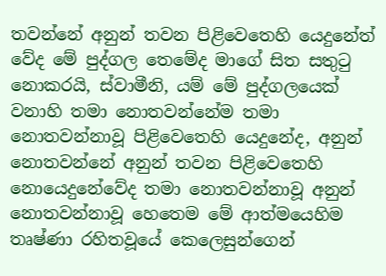තවන්නේ අනුන් තවන පිළිවෙතෙහි යෙදුනේත් වේද මේ පුද්ගල තෙමේද මාගේ සිත සතුටු නොකරයි, ස්වාමීනි, යම් මේ පුද්ගලයෙක් වනාහි තමා නොතවන්නේම තමා නොතවන්නාවූ පිළිවෙතෙහි යෙදුනේද, අනුන් නොතවන්නේ අනුන් තවන පිළිවෙතෙහි නොයෙදුනේවේද තමා නොතවන්නාවූ අනුන් නොතවන්නාවූ හෙතෙම මේ ආත්මයෙහිම තෘෂ්ණා රහිතවූයේ කෙලෙසුන්ගෙන්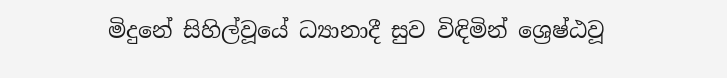මිදුනේ සිහිල්වූයේ ධ්‍යානාදී සුව විඳිමින් ශ්‍රෙෂ්ඨවූ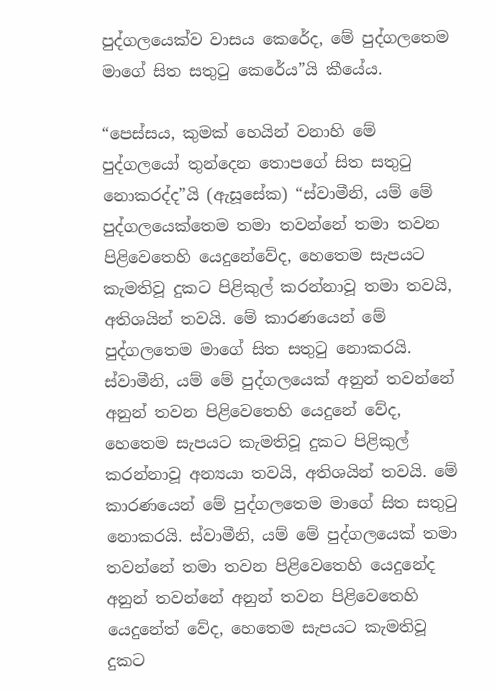පුද්ගලයෙක්ව වාසය කෙරේද, මේ පුද්ගලතෙම මාගේ සිත සතුටු කෙරේය”යි කීයේය.

“පෙස්සය, කුමක් හෙයින් වනාහි මේ පුද්ගලයෝ තුන්දෙන තොපගේ සිත සතුටු නොකරද්ද”යි (ඇසූසේක) “ස්වාමීනි, යම් මේ පුද්ගලයෙක්තෙම තමා තවන්නේ තමා තවන පිළිවෙතෙහි යෙදුනේවේද, හෙතෙම සැපයට කැමතිවූ දුකට පිළිකුල් කරන්නාවූ තමා තවයි, අතිශයින් තවයි. මේ කාරණයෙන් මේ පුද්ගලතෙම මාගේ සිත සතුටු නොකරයි. ස්වාමීනි, යම් මේ පුද්ගලයෙක් අනුන් තවන්නේ අනුන් තවන පිළිවෙතෙහි යෙදුනේ වේද, හෙතෙම සැපයට කැමතිවූ දුකට පිළිකුල් කරන්නාවූ අන්‍යයා තවයි, අතිශයින් තවයි. මේ කාරණයෙන් මේ පුද්ගලතෙම මාගේ සිත සතුටු නොකරයි. ස්වාමීනි, යම් මේ පුද්ගලයෙක් තමා තවන්නේ තමා තවන පිළිවෙතෙහි යෙදුනේද අනුන් තවන්නේ අනුන් තවන පිළිවෙතෙහි යෙදුනේත් වේද, හෙතෙම සැපයට කැමතිවූ දුකට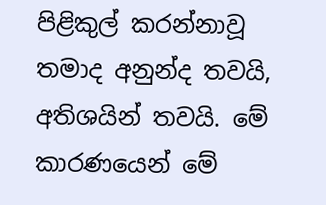පිළිකුල් කරන්නාවූ තමාද අනුන්ද තවයි, අතිශයින් තවයි. මේ කාරණයෙන් මේ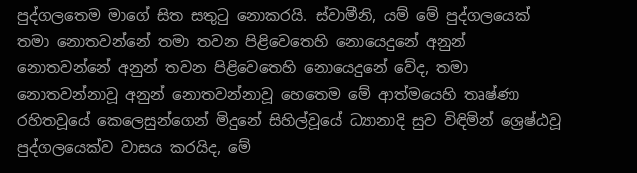පුද්ගලතෙම මාගේ සිත සතුටු නොකරයි. ස්වාමීනි, යම් මේ පුද්ගලයෙක් තමා නොතවන්නේ තමා තවන පිළිවෙතෙහි නොයෙදුනේ අනුන් නොතවන්නේ අනුන් තවන පිළිවෙතෙහි නොයෙදුනේ වේද, තමා නොතවන්නාවූ අනුන් නොතවන්නාවූ හෙතෙම මේ ආත්මයෙහි තෘෂ්ණා රහිතවූයේ කෙලෙසුන්ගෙන් මිදුනේ සිහිල්වූයේ ධ්‍යානාදි සුව විඳිමින් ශ්‍රෙෂ්ඨවූ පුද්ගලයෙක්ව වාසය කරයිද, මේ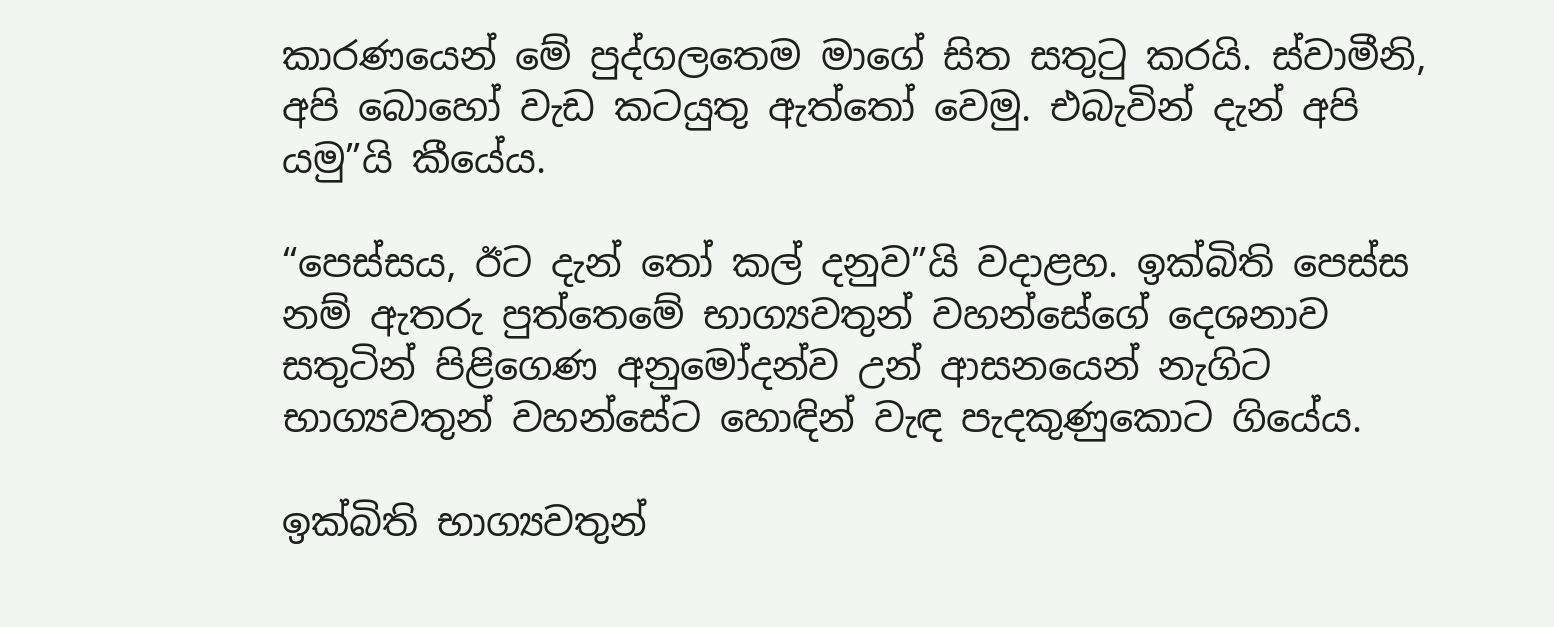කාරණයෙන් මේ පුද්ගලතෙම මාගේ සිත සතුටු කරයි. ස්වාමීනි, අපි බොහෝ වැඩ කටයුතු ඇත්තෝ වෙමු. එබැවින් දැන් අපි යමු”යි කීයේය.

“පෙස්සය, ඊට දැන් තෝ කල් දනුව”යි වදාළහ. ඉක්බිති පෙස්ස නම් ඇතරු පුත්තෙමේ භාග්‍යවතුන් වහන්සේගේ දෙශනාව සතුටින් පිළිගෙණ අනුමෝදන්ව උන් ආසනයෙන් නැගිට භාග්‍යවතුන් වහන්සේට හොඳින් වැඳ පැදකුණුකොට ගියේය.

ඉක්බිති භාග්‍යවතුන්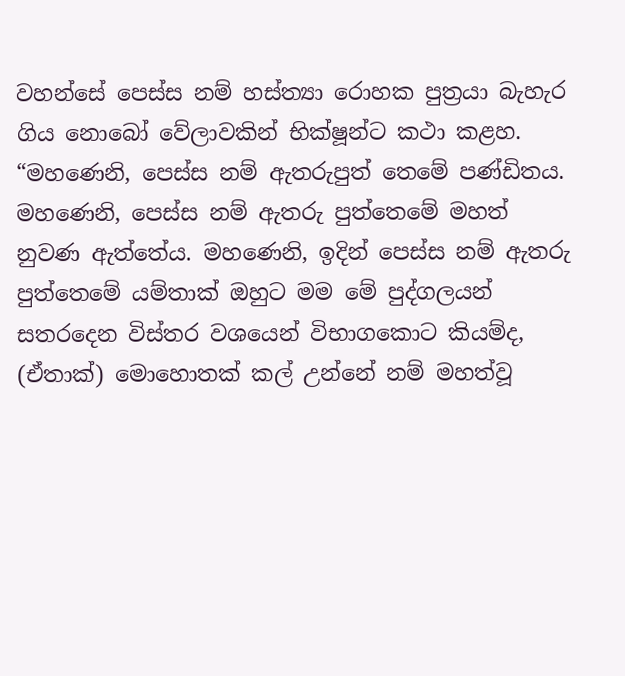වහන්සේ පෙස්ස නම් හස්ත්‍යා රොහක පුත්‍රයා බැහැර ගිය නොබෝ වේලාවකින් භික්ෂූන්ට කථා කළහ. “මහණෙනි, පෙස්ස නම් ඇතරුපුත් තෙමේ පණ්ඩිතය. මහණෙනි, පෙස්ස නම් ඇතරු පුත්තෙමේ මහත් නුවණ ඇත්තේය. මහණෙනි, ඉදින් පෙස්ස නම් ඇතරු පුත්තෙමේ යම්තාක් ඔහුට මම මේ පුද්ගලයන් සතරදෙන විස්තර වශයෙන් විභාගකොට කියම්ද, (ඒතාක්) මොහොතක් කල් උන්නේ නම් මහත්වූ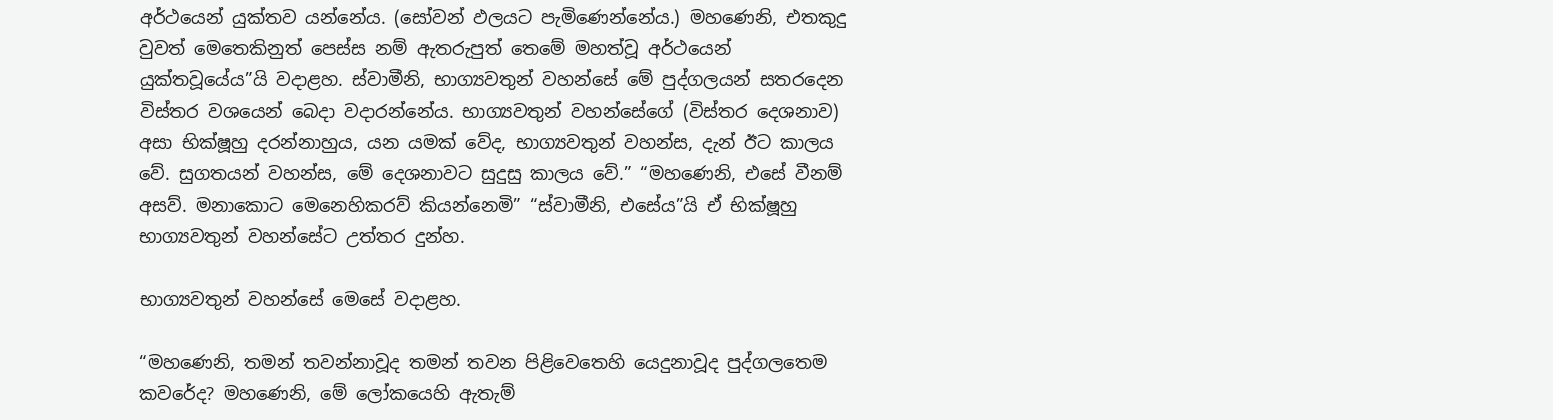අර්ථයෙන් යුක්තව යන්නේය. (සෝවන් ඵලයට පැමිණෙන්නේය.) මහණෙනි, එතකුදු වුවත් මෙතෙකිනුත් පෙස්ස නම් ඇතරුපුත් තෙමේ මහත්වූ අර්ථයෙන් යුක්තවූයේය”යි වදාළහ. ස්වාමීනි, භාග්‍යවතුන් වහන්සේ මේ පුද්ගලයන් සතරදෙන විස්තර වශයෙන් බෙදා වදාරන්නේය. භාග්‍යවතුන් වහන්සේගේ (විස්තර දෙශනාව) අසා භික්ෂූහු දරන්නාහුය, යන යමක් වේද, භාග්‍යවතුන් වහන්ස, දැන් ඊට කාලය වේ. සුගතයන් වහන්ස, මේ දෙශනාවට සුදුසු කාලය වේ.” “මහණෙනි, එසේ වීනම් අසව්. මනාකොට මෙනෙහිකරව් කියන්නෙමි” “ස්වාමීනි, එසේය”යි ඒ භික්ෂූහු භාග්‍යවතුන් වහන්සේට උත්තර දුන්හ.

භාග්‍යවතුන් වහන්සේ මෙසේ වදාළහ.

“මහණෙනි, තමන් තවන්නාවූද තමන් තවන පිළිවෙතෙහි යෙදුනාවූද පුද්ගලතෙම කවරේද? මහණෙනි, මේ ලෝකයෙහි ඇතැම්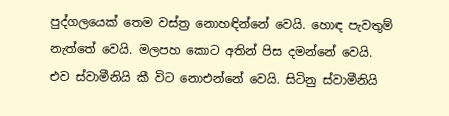පුද්ගලයෙක් තෙම වස්ත්‍ර නොහඳින්නේ වෙයි. හොඳ පැවතුම් නැත්තේ වෙයි. මලපහ කොට අතින් පිස දමන්නේ වෙයි. එව ස්වාමීනියි කී විට නොඑන්නේ වෙයි. සිටිනු ස්වාමීනියි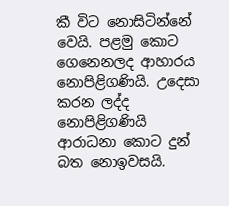කී විට නොසිටින්නේ වෙයි. පළමු කොට ගෙනෙනලද ආහාරය නොපිළිගණියි. උදෙසා කරන ලද්ද නොපිළිගණියි ආරාධනා කොට දුන් බත නොඉවසයි.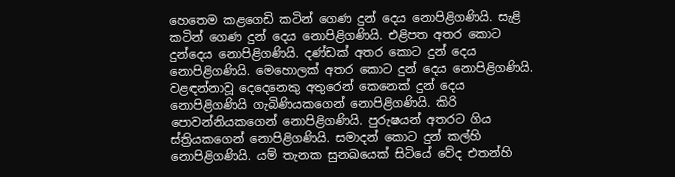හෙතෙම කළගෙඩි කටින් ගෙණ දුන් දෙය නොපිළිගණියි. සැළි කටින් ගෙණ දුන් දෙය නොපිළිගණියි. එළිපත අතර කොට දුන්දෙය නොපිළිගණියි. දණ්ඩක් අතර කොට දුන් දෙය නොපිළිගණියි. මෙහොලක් අතර කොට දුන් දෙය නොපිළිගණියි. වළඳන්නාවූ දෙදෙනෙකු අතුරෙන් කෙනෙක් දුන් දෙය නොපිළිගණියි ගැබිණියකගෙන් නොපිළිගණියි. කිරි පොවන්නියකගෙන් නොපිළිගණියි. පුරුෂයන් අතරට ගිය ස්ත්‍රියකගෙන් නොපිළිගණියි. සමාදන් කොට දුන් කල්හි නොපිළිගණියි. යම් තැනක සුනඛයෙක් සිටියේ වේද එතන්හි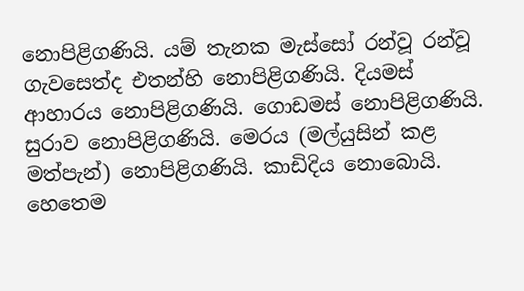නොපිළිගණියි. යම් තැනක මැස්සෝ රන්වූ රන්වූ ගැවසෙත්ද එතන්හි නොපිළිගණියි. දියමස් ආහාරය නොපිළිගණියි. ගොඩමස් නොපිළිගණියි. සුරාව නොපිළිගණියි. මෙරය (මල්යුසින් කළ මත්පැන්) නොපිළිගණියි. කාඩිදිය නොබොයි. හෙතෙම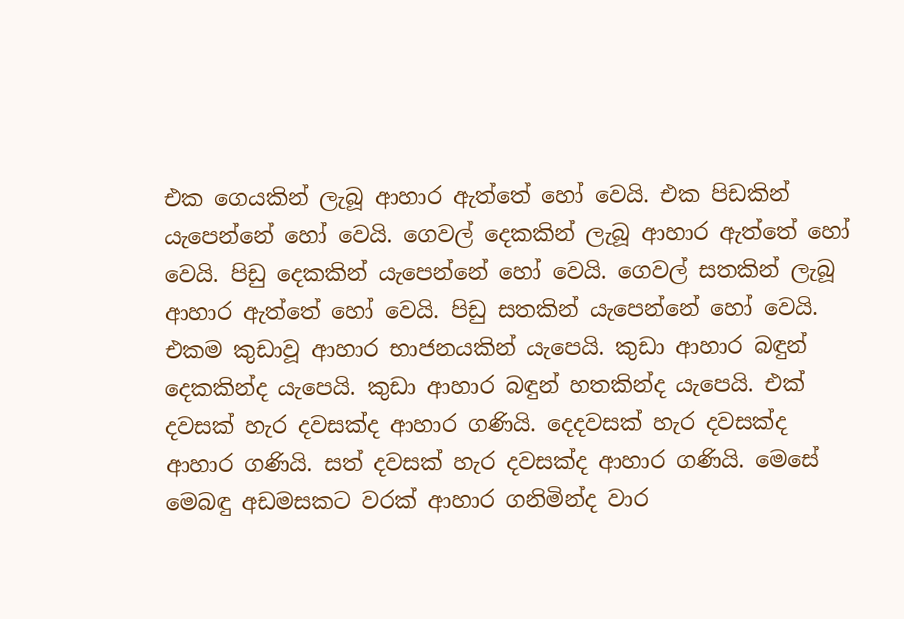එක ගෙයකින් ලැබූ ආහාර ඇත්තේ හෝ වෙයි. එක පිඩකින් යැපෙන්නේ හෝ වෙයි. ගෙවල් දෙකකින් ලැබූ ආහාර ඇත්තේ හෝ වෙයි. පිඩු දෙකකින් යැපෙන්නේ හෝ වෙයි. ගෙවල් සතකින් ලැබූ ආහාර ඇත්තේ හෝ වෙයි. පිඩු සතකින් යැපෙන්නේ හෝ වෙයි. එකම කුඩාවූ ආහාර භාජනයකින් යැපෙයි. කුඩා ආහාර බඳුන් දෙකකින්ද යැපෙයි. කුඩා ආහාර බඳුන් හතකින්ද යැපෙයි. එක් දවසක් හැර දවසක්ද ආහාර ගණියි. දෙදවසක් හැර දවසක්ද ආහාර ගණියි. සත් දවසක් හැර දවසක්ද ආහාර ගණියි. මෙසේ මෙබඳු අඩමසකට වරක් ආහාර ගනිමින්ද වාර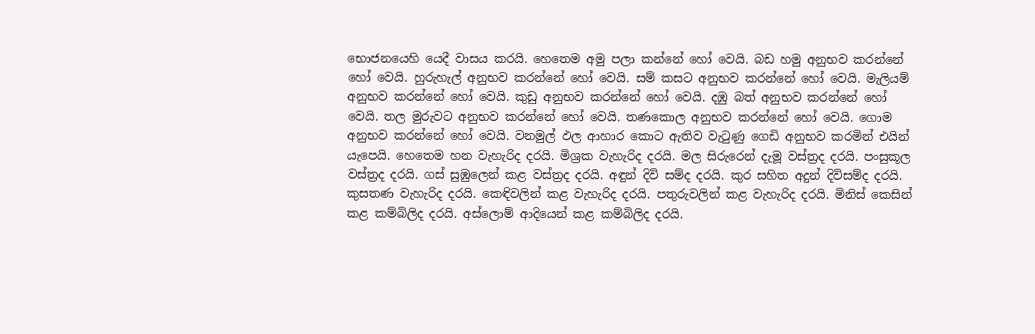භොජනයෙහි යෙදී වාසය කරයි. හෙතෙම අමු පලා කන්නේ හෝ වෙයි. බඩ හමු අනුභව කරන්නේ හෝ වෙයි. හුරුහැල් අනුභව කරන්නේ හෝ වෙයි. සම් කසට අනුභව කරන්නේ හෝ වෙයි. මැලියම් අනුභව කරන්නේ හෝ වෙයි. කුඩු අනුභව කරන්නේ හෝ වෙයි. දඹු බත් අනුභව කරන්නේ හෝ වෙයි. තල මුරුවට අනුභව කරන්නේ හෝ වෙයි. තණකොල අනුභව කරන්නේ හෝ වෙයි. ගොම අනුභව කරන්නේ හෝ වෙයි. වනමුල් ඵල ආහාර කොට ඇතිව වැටුණු ගෙඩි අනුභව කරමින් එයින් යැපෙයි. හෙතෙම හන වැහැරිද දරයි. මිශ්‍රක වැහැරිද දරයි. මල සිරුරෙන් දැමූ වස්ත්‍රද දරයි. පංසුකූල වස්ත්‍රද දරයි. ගස් සුඹුලෙන් කළ වස්ත්‍රද දරයි. අඳුන් දිවි සම්ද දරයි. කුර සහිත අදුන් දිවිසම්ද දරයි. කුසතණ වැහැරිද දරයි. කෙඳිවලින් කළ වැහැරිද දරයි. පතුරුවලින් කළ වැහැරිද දරයි. මිනිස් කෙසින් කළ කම්බිලිද දරයි. අස්ලොම් ආදියෙන් කළ කම්බිලිද දරයි.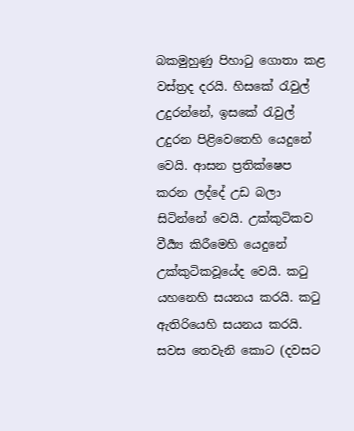බකමුහුණු පිහාටු ගොතා කළ වස්ත්‍රද දරයි. හිසකේ රැවුල් උදුරන්නේ, ඉසකේ රැවුල් උදුරන පිළිවෙතෙහි යෙදුනේ වෙයි. ආසන ප්‍රතික්ෂෙප කරන ලද්දේ උඩ බලා සිටින්නේ වෙයි. උක්කුටිකව වීර්‍ය්‍ය කිරීමෙහි යෙදුනේ උක්කුටිකවූයේද වෙයි. කටු යහනෙහි සයනය කරයි. කටු ඇතිරියෙහි සයනය කරයි. සවස තෙවැනි කොට (දවසට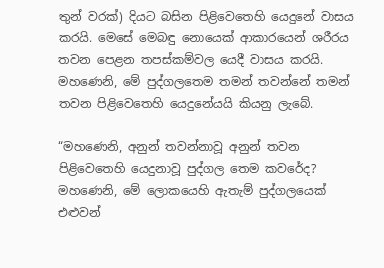තුන් වරක්) දියට බසින පිළිවෙතෙහි යෙදුනේ වාසය කරයි. මෙසේ මෙබඳු නොයෙක් ආකාරයෙන් ශරීරය තවන පෙළන තපස්කම්වල යෙදී වාසය කරයි. මහණෙනි, මේ පුද්ගලතෙම තමන් තවන්නේ තමන් තවන පිළිවෙතෙහි යෙදුනේයයි කියනු ලැබේ.

“මහණෙනි, අනුන් තවන්නාවූ අනුන් තවන පිළිවෙතෙහි යෙදුනාවූ පුද්ගල තෙම කවරේද? මහණෙනි, මේ ලොකයෙහි ඇතැම් පුද්ගලයෙක් එළුවන්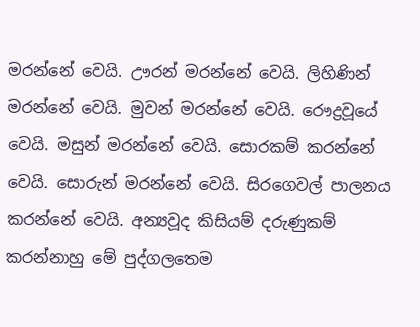මරන්නේ වෙයි. ඌරන් මරන්නේ වෙයි. ලිහිණින් මරන්නේ වෙයි. මුවන් මරන්නේ වෙයි. රෞද්‍රවූයේ වෙයි. මසුන් මරන්නේ වෙයි. සොරකම් කරන්නේ වෙයි. සොරුන් මරන්නේ වෙයි. සිරගෙවල් පාලනය කරන්නේ වෙයි. අන්‍යවූද කිසියම් දරුණුකම් කරන්නාහු මේ පුද්ගලතෙම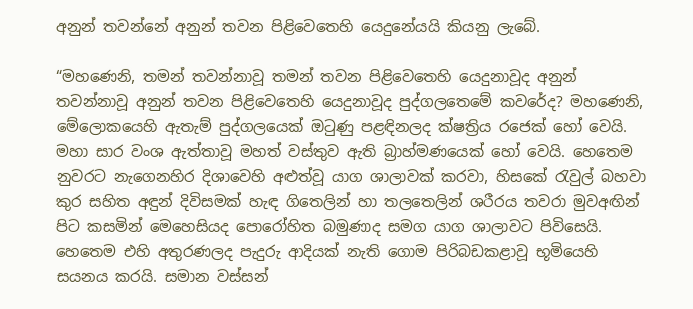අනුන් තවන්නේ අනුන් තවන පිළිවෙතෙහි යෙදුනේයයි කියනු ලැබේ.

“මහණෙනි, තමන් තවන්නාවූ තමන් තවන පිළිවෙතෙහි යෙදුනාවූද අනුන් තවන්නාවූ අනුන් තවන පිළිවෙතෙහි යෙදුනාවූද පුද්ගලතෙමේ කවරේද? මහණෙනි, මේලොකයෙහි ඇතැම් පුද්ගලයෙක් ඔටුණු පළඳිනලද ක්ෂත්‍රිය රජෙක් හෝ වෙයි. මහා සාර වංශ ඇත්තාවූ මහත් වස්තුව ඇති බ්‍රාහ්මණයෙක් හෝ වෙයි. හෙතෙම නුවරට නැගෙනහිර දිශාවෙහි අළුත්වූ යාග ශාලාවක් කරවා, හිසකේ රැවුල් බහවා කුර සහිත අඳුන් දිවිසමක් හැඳ ගිතෙලින් හා තලතෙලින් ශරීරය තවරා මුවඅඟින් පිට කසමින් මෙහෙසියද පොරෝහිත බමුණාද සමග යාග ශාලාවට පිවිසෙයි. හෙතෙම එහි අතුරණලද පැදුරු ආදියක් නැති ගොම පිරිබඩකළාවූ භූමියෙහි සයනය කරයි. සමාන වස්සන්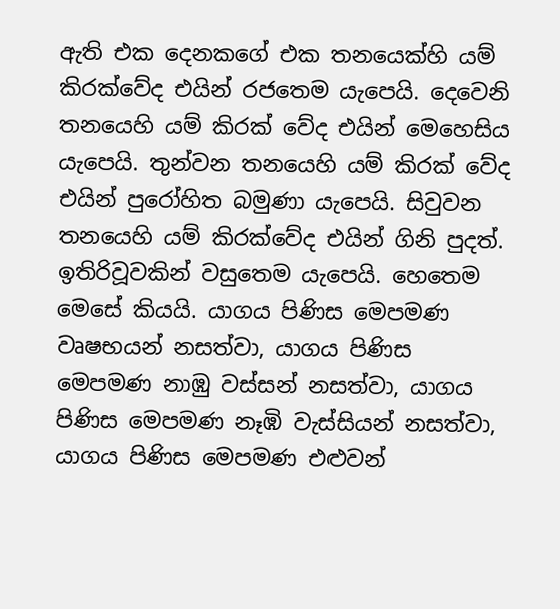ඇති එක දෙනකගේ එක තනයෙක්හි යම් කිරක්වේද එයින් රජතෙම යැපෙයි. දෙවෙනි තනයෙහි යම් කිරක් වේද එයින් මෙහෙසිය යැපෙයි. තුන්වන තනයෙහි යම් කිරක් වේද එයින් පුරෝහිත බමුණා යැපෙයි. සිවුවන තනයෙහි යම් කිරක්වේද එයින් ගිනි පුදත්. ඉතිරිවූවකින් වසුතෙම යැපෙයි. හෙතෙම මෙසේ කියයි. යාගය පිණිස මෙපමණ වෘෂභයන් නසත්වා, යාගය පිණිස මෙපමණ නාඹු වස්සන් නසත්වා, යාගය පිණිස මෙපමණ නෑඹි වැස්සියන් නසත්වා, යාගය පිණිස මෙපමණ එළුවන්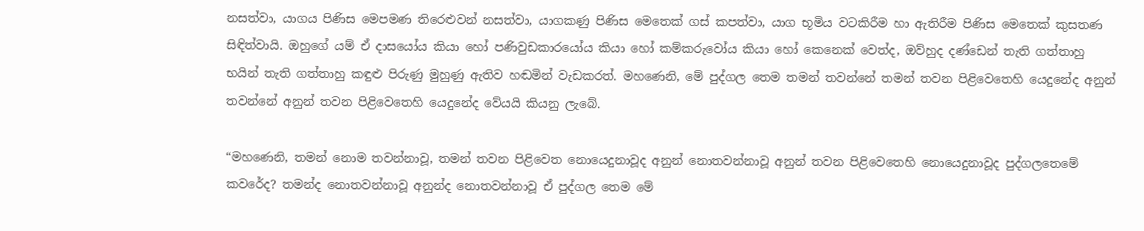නසත්වා, යාගය පිණිස මෙපමණ තිරෙළුවන් නසත්වා, යාගකණු පිණිස මෙතෙක් ගස් කපත්වා, යාග භූමිය වටකිරීම හා ඇතිරීම පිණිස මෙතෙක් කුසතණ සිඳිත්වායි. ඔහුගේ යම් ඒ දාසයෝය කියා හෝ පණිවුඩකාරයෝය කියා හෝ කම්කරුවෝය කියා හෝ කෙනෙක් වෙත්ද, ඔව්හුද දණ්ඩෙන් තැති ගත්තාහු භයින් තැති ගත්තාහු කඳුළු පිරුණු මුහුණු ඇතිව හඬමින් වැඩකරත්. මහණෙනි, මේ පුද්ගල තෙම තමන් තවන්නේ තමන් තවන පිළිවෙතෙහි යෙදුනේද අනුන් තවන්නේ අනුන් තවන පිළිවෙතෙහි යෙදුනේද වේයයි කියනු ලැබේ.

“මහණෙනි, තමන් නොම තවන්නාවූ, තමන් තවන පිළිවෙත නොයෙදුනාවූද අනුන් නොතවන්නාවූ අනුන් තවන පිළිවෙතෙහි නොයෙදුනාවූද පුද්ගලතෙමේ කවරේද? තමන්ද නොතවන්නාවූ අනුන්ද නොතවන්නාවූ ඒ පුද්ගල තෙම මේ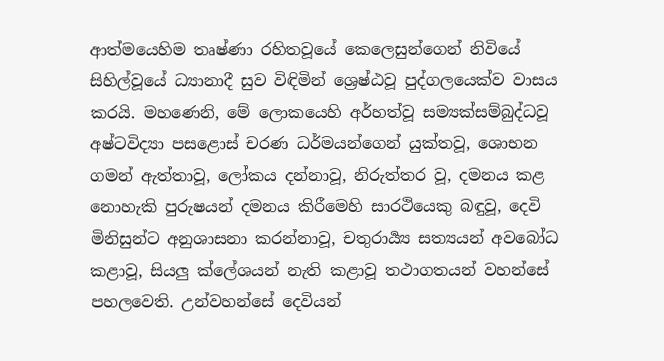ආත්මයෙහිම තෘෂ්ණා රහිතවූයේ කෙලෙසුන්ගෙන් නිවියේ සිහිල්වූයේ ධ්‍යානාදී සුව විඳිමින් ශ්‍රෙෂ්ඨවූ පුද්ගලයෙක්ව වාසය කරයි. මහණෙනි, මේ ලොකයෙහි අර්හත්වූ සම්‍යක්සම්බුද්ධවූ අෂ්ටවිද්‍යා පසළොස් චරණ ධර්මයන්ගෙන් යුක්තවූ, ශොභන ගමන් ඇත්තාවූ, ලෝකය දන්නාවූ, නිරුත්තර වූ, දමනය කළ නොහැකි පුරුෂයන් දමනය කිරීමෙහි සාරථියෙකු බඳුවූ, දෙවි මිනිසුන්ට අනුශාසනා කරන්නාවූ, චතුරාර්‍ය්‍ය සත්‍යයන් අවබෝධ කළාවූ, සියලු ක්ලේශයන් නැති කළාවූ තථාගතයන් වහන්සේ පහලවෙති. උන්වහන්සේ දෙවියන්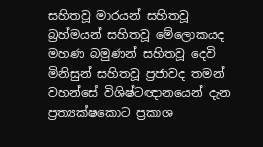සහිතවූ මාරයන් සහිතවූ බ්‍රහ්මයන් සහිතවූ මේලොකයද මහණ බමුණන් සහිතවූ දෙවි මිනිසුන් සහිතවූ ප්‍රජාවද තමන් වහන්සේ විශිෂ්ටඥානයෙන් දැන ප්‍රත්‍යක්ෂකොට ප්‍රකාශ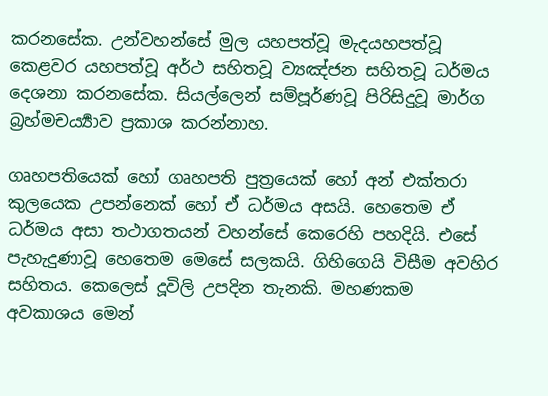කරනසේක. උන්වහන්සේ මුල යහපත්වූ මැදයහපත්වූ කෙළවර යහපත්වූ අර්ථ සහිතවූ ව්‍යඤ්ජන සහිතවූ ධර්මය දෙශනා කරනසේක. සියල්ලෙන් සම්පූර්ණවූ පිරිසිදුවූ මාර්ග බ්‍රහ්මචර්‍ය්‍යාව ප්‍රකාශ කරන්නාහ.

ගෘහපතියෙක් හෝ ගෘහපති පුත්‍රයෙක් හෝ අන් එක්තරා කුලයෙක උපන්නෙක් හෝ ඒ ධර්මය අසයි. හෙතෙම ඒ ධර්මය අසා තථාගතයන් වහන්සේ කෙරෙහි පහදියි. එසේ පැහැදුණාවූ හෙතෙම මෙසේ සලකයි. ගිහිගෙයි විසීම අවහිර සහිතය. කෙලෙස් දූවිලි උපදින තැනකි. මහණකම අවකාශය මෙන්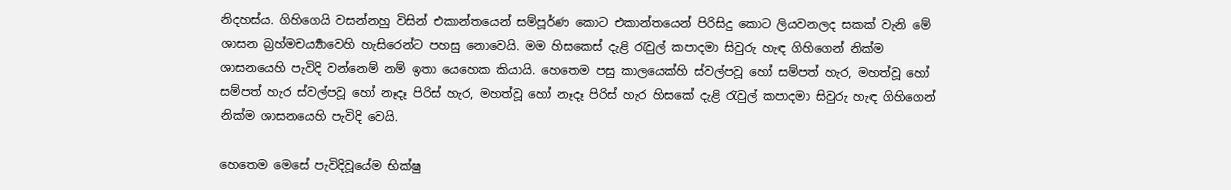නිදහස්ය. ගිහිගෙයි වසන්නහු විසින් එකාන්තයෙන් සම්පූර්ණ කොට එකාන්තයෙන් පිරිසිදු කොට ලියවනලද සකක් වැනි මේ ශාසන බ්‍රහ්මචර්‍ය්‍යාවෙහි හැසිරෙන්ට පහසු නොවෙයි. මම හිසකෙස් දැළි රැවුල් කපාදමා සිවුරු හැඳ ගිහිගෙන් නික්ම ශාසනයෙහි පැවිදි වන්නෙම් නම් ඉතා යෙහෙක කියායි. හෙතෙම පසු කාලයෙක්හි ස්වල්පවූ හෝ සම්පත් හැර, මහත්වූ හෝ සම්පත් හැර ස්වල්පවූ හෝ නෑදෑ පිරිස් හැර, මහත්වූ හෝ නෑදෑ පිරිස් හැර හිසකේ දැළි රැවුල් කපාදමා සිවුරු හැඳ ගිහිගෙන් නික්ම ශාසනයෙහි පැවිදි වෙයි.

හෙතෙම මෙසේ පැවිදිවූයේම භික්ෂු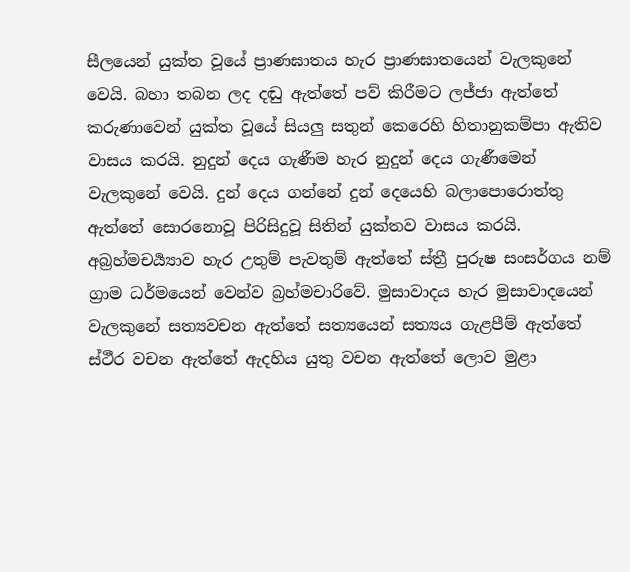සීලයෙන් යුක්ත වූයේ ප්‍රාණඝාතය හැර ප්‍රාණඝාතයෙන් වැලකුනේ වෙයි. බහා තබන ලද දඬු ඇත්තේ පව් කිරීමට ලජ්ජා ඇත්තේ කරුණාවෙන් යුක්ත වූයේ සියලු සතුන් කෙරෙහි හිතානුකම්පා ඇතිව වාසය කරයි. නුදුන් දෙය ගැණීම හැර නුදුන් දෙය ගැණීමෙන් වැලකුනේ වෙයි. දුන් දෙය ගන්නේ දුන් දෙයෙහි බලාපොරොත්තු ඇත්තේ සොරනොවූ පිරිසිදුවූ සිතින් යුක්තව වාසය කරයි. අබ්‍රහ්මචර්‍ය්‍යාව හැර උතුම් පැවතුම් ඇත්තේ ස්ත්‍රී පුරුෂ සංසර්ගය නම් ග්‍රාම ධර්මයෙන් වෙන්ව බ්‍රහ්මචාරිවේ. මුසාවාදය හැර මුසාවාදයෙන් වැලකුනේ සත්‍යවචන ඇත්තේ සත්‍යයෙන් සත්‍යය ගැළපීම් ඇත්තේ ස්ථීර වචන ඇත්තේ ඇදහිය යුතු වචන ඇත්තේ ලොව මුළා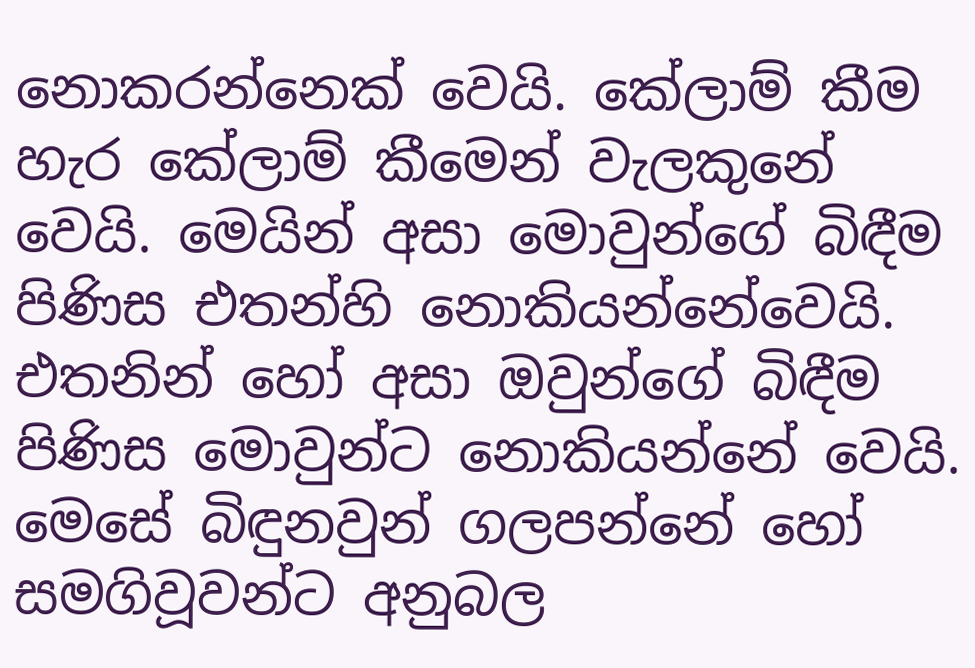නොකරන්නෙක් වෙයි. කේලාම් කීම හැර කේලාම් කීමෙන් වැලකුනේ වෙයි. මෙයින් අසා මොවුන්ගේ බිඳීම පිණිස එතන්හි නොකියන්නේවෙයි. එතනින් හෝ අසා ඔවුන්ගේ බිඳීම පිණිස මොවුන්ට නොකියන්නේ වෙයි. මෙසේ බිඳුනවුන් ගලපන්නේ හෝ සමගිවූවන්ට අනුබල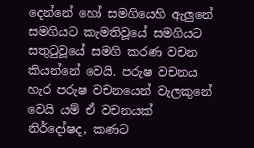දෙන්නේ හෝ සමගියෙහි ඇලුනේ සමගියට කැමතිවූයේ සමගියට සතුටුවූයේ සමගි කරණ වචන කියන්නේ වෙයි. පරුෂ වචනය හැර පරුෂ වචනයෙන් වැලකුනේ වෙයි යම් ඒ වචනයක් නිර්දෝෂද, කණට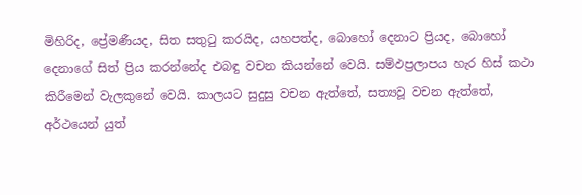මිහිරිද, ප්‍රේමණීයද, සිත සතුටු කරයිද, යහපත්ද, බොහෝ දෙනාට ප්‍රියද, බොහෝ දෙනාගේ සිත් ප්‍රිය කරන්නේද එබඳු වචන කියන්නේ වෙයි. සම්ඵප්‍රලාපය හැර හිස් කථා කිරීමෙන් වැලකුනේ වෙයි. කාලයට සුදුසු වචන ඇත්තේ, සත්‍යවූ වචන ඇත්තේ, අර්ථයෙන් යුත්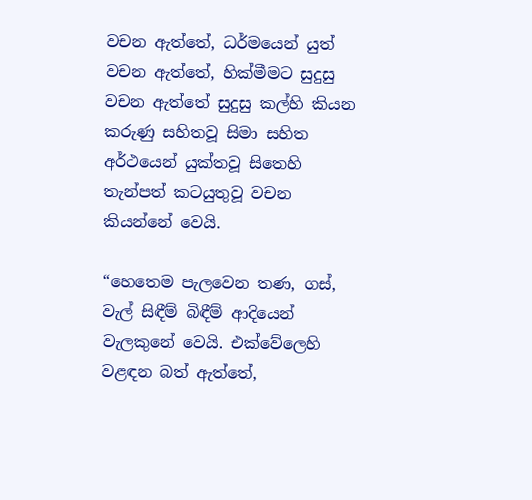වචන ඇත්තේ, ධර්මයෙන් යුත් වචන ඇත්තේ, හික්මීමට සුදුසු වචන ඇත්තේ සුදුසු කල්හි කියන කරුණු සහිතවූ සිමා සහිත අර්ථයෙන් යුක්තවූ සිතෙහි තැන්පත් කටයුතුවූ වචන කියන්නේ වෙයි.

“හෙතෙම පැලවෙන තණ, ගස්, වැල් සිඳීම් බිඳීම් ආදියෙන් වැලකුනේ වෙයි. එක්වේලෙහි වළඳන බත් ඇත්තේ,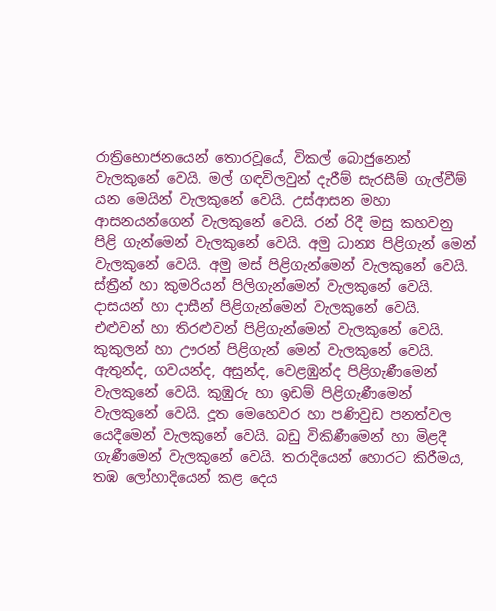රාත්‍රිභොජනයෙන් තොරවූයේ, විකල් බොජුනෙන් වැලකුනේ වෙයි. මල් ගඳවිලවුන් දැරීම් සැරසීම් ගැල්වීම් යන මෙයින් වැලකුනේ වෙයි. උස්ආසන මහා ආසනයන්ගෙන් වැලකුනේ වෙයි. රන් රිදී මසු කහවනු පිළි ගැන්මෙන් වැලකුනේ වෙයි. අමු ධාන්‍ය පිළිගැන් මෙන් වැලකුනේ වෙයි. අමු මස් පිළිගැන්මෙන් වැලකුනේ වෙයි. ස්ත්‍රීන් හා කුමරියන් පිලිගැන්මෙන් වැලකුනේ වෙයි. දාසයන් හා දාසීන් පිළිගැන්මෙන් වැලකුනේ වෙයි. එළුවන් හා තිරළුවන් පිළිගැන්මෙන් වැලකුනේ වෙයි. කුකුලන් හා ඌරන් පිළිගැන් මෙන් වැලකුනේ වෙයි. ඇතුන්ද, ගවයන්ද, අසුන්ද, වෙළඹුන්ද පිළිගැණීමෙන් වැලකුනේ වෙයි. කුඹුරු හා ඉඩම් පිළිගැණීමෙන් වැලකුනේ වෙයි. දූත මෙහෙවර හා පණිවුඩ පනත්වල යෙදීමෙන් වැලකුනේ වෙයි. බඩු විකිණීමෙන් හා මිළදී ගැණීමෙන් වැලකුනේ වෙයි. තරාදියෙන් හොරට කිරීමය, තඹ ලෝහාදියෙන් කළ දෙය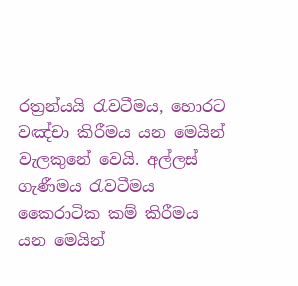රත්‍රන්යයි රැවටීමය, හොරට වඤ්චා කිරීමය යන මෙයින් වැලකුනේ වෙයි. අල්ලස් ගැණීමය රැවටීමය කෛරාටික කම් කිරීමය යන මෙයින්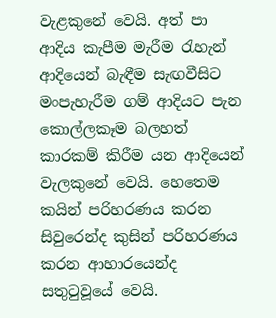වැළකුනේ වෙයි. අත් පා ආදිය කැපීම මැරීම රැහැන් ආදියෙන් බැඳීම සැඟවීසිට මංපැහැරීම ගම් ආදියට පැන කොල්ලකෑම බලහත් කාරකම් කිරීම යන ආදියෙන් වැලකුනේ වෙයි. හෙතෙම කයින් පරිහරණය කරන සිවුරෙන්ද කුසින් පරිහරණය කරන ආහාරයෙන්ද සතුටුවූයේ වෙයි.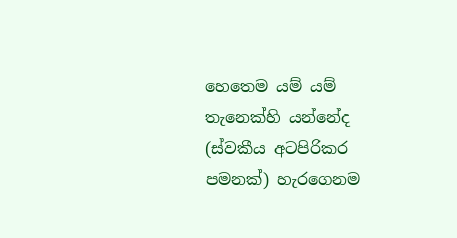හෙතෙම යම් යම් තැනෙක්හි යන්නේද (ස්වකීය අටපිරිකර පමනක්) හැරගෙනම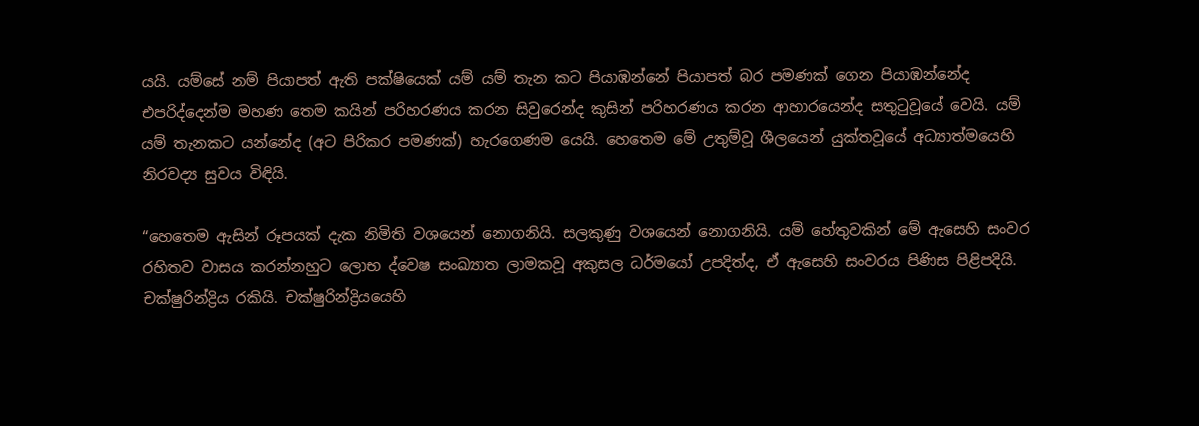යයි. යම්සේ නම් පියාපත් ඇති පක්ෂියෙක් යම් යම් තැන කට පියාඹන්නේ පියාපත් බර පමණක් ගෙන පියාඹන්නේද එපරිද්දෙන්ම මහණ තෙම කයින් පරිහරණය කරන සිවුරෙන්ද කුසින් පරිහරණය කරන ආහාරයෙන්ද සතුටුවූයේ වෙයි. යම් යම් තැනකට යන්නේද (අට පිරිකර පමණක්) හැරගෙණම යෙයි. හෙතෙම මේ උතුම්වූ ශීලයෙන් යුක්තවූයේ අධ්‍යාත්මයෙහි නිරවද්‍ය සුවය විඳියි.

“හෙතෙම ඇසින් රූපයක් දැක නිමිති වශයෙන් නොගනියි. සලකුණු වශයෙන් නොගනියි. යම් හේතුවකින් මේ ඇසෙහි සංවර රහිතව වාසය කරන්නහුට ලොභ ද්වෙෂ සංඛ්‍යාත ලාමකවූ අකුසල ධර්මයෝ උපදිත්ද, ඒ ඇසෙහි සංවරය පිණිස පිළිපදියි. චක්ෂුරින්ද්‍රිය රකියි. චක්ෂුරින්ද්‍රියයෙහි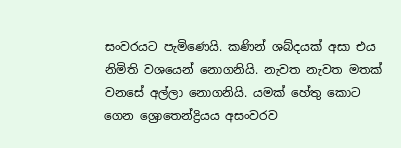සංවරයට පැමිණෙයි. කණින් ශබ්දයක් අසා එය නිමිති වශයෙන් නොගනියි. නැවත නැවත මතක් වනසේ අල්ලා නොගනියි. යමක් හේතු කොට ගෙන ශ්‍රොතෙන්ද්‍රියය අසංවරව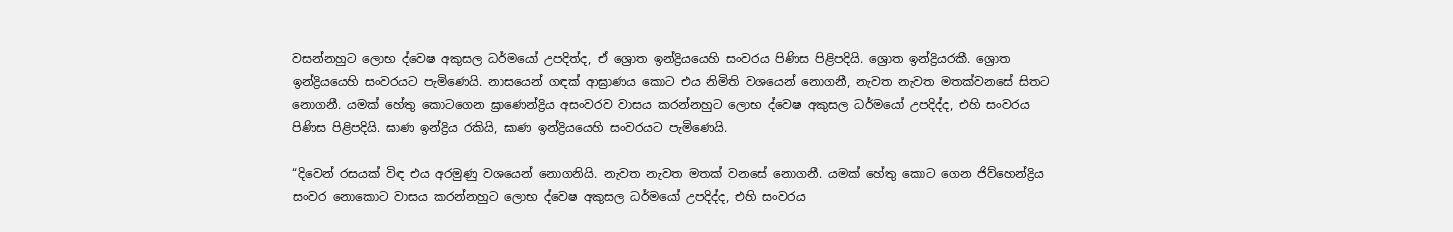වසන්නහුට ලොභ ද්වෙෂ අකුසල ධර්මයෝ උපදිත්ද, ඒ ශ්‍රොත ඉන්ද්‍රියයෙහි සංවරය පිණිස පිළිපදියි. ශ්‍රොත ඉන්ද්‍රියරකී. ශ්‍රොත ඉන්ද්‍රියයෙහි සංවරයට පැමිණෙයි. නාසයෙන් ගඳක් ආඝ්‍රාණය කොට එය නිමිති වශයෙන් නොගනී, නැවත නැවත මතක්වනසේ සිතට නොගනී. යමක් හේතු කොටගෙන ඝ්‍රාණෙන්ද්‍රිය අසංවරව වාසය කරන්නහුට ලොභ ද්වෙෂ අකුසල ධර්මයෝ උපදිද්ද, එහි සංවරය පිණිස පිළිපදියි. ඝාණ ඉන්ද්‍රිය රකියි, ඝාණ ඉන්ද්‍රියයෙහි සංවරයට පැමිණෙයි.

“දිවෙන් රසයක් විඳ එය අරමුණු වශයෙන් නොගනියි. නැවත නැවත මතක් වනසේ නොගනී. යමක් හේතු කොට ගෙන ජිව්හෙන්ද්‍රිය සංවර නොකොට වාසය කරන්නහුට ලොභ ද්වෙෂ අකුසල ධර්මයෝ උපදිද්ද, එහි සංවරය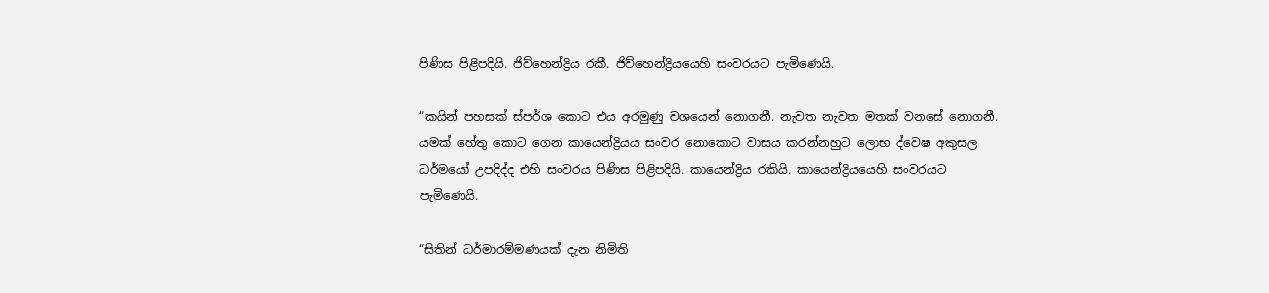පිණිස පිළිපදියි. ජිව්හෙන්ද්‍රිය රකී. ජිව්හෙන්ද්‍රියයෙහි සංවරයට පැමිණෙයි.

“කයින් පහසක් ස්පර්ශ කොට එය අරමුණු වශයෙන් නොගනී. නැවත නැවත මතක් වනසේ නොගනී. යමක් හේතු කොට ගෙන කායෙන්ද්‍රියය සංවර නොකොට වාසය කරන්නහුට ලොභ ද්වෙෂ අකුසල ධර්මයෝ උපදිද්ද එහි සංවරය පිණිස පිළිපදියි. කායෙන්ද්‍රිය රකියි. කායෙන්ද්‍රියයෙහි සංවරයට පැමිණෙයි.

“සිතින් ධර්මාරම්මණයක් දැන නිමිති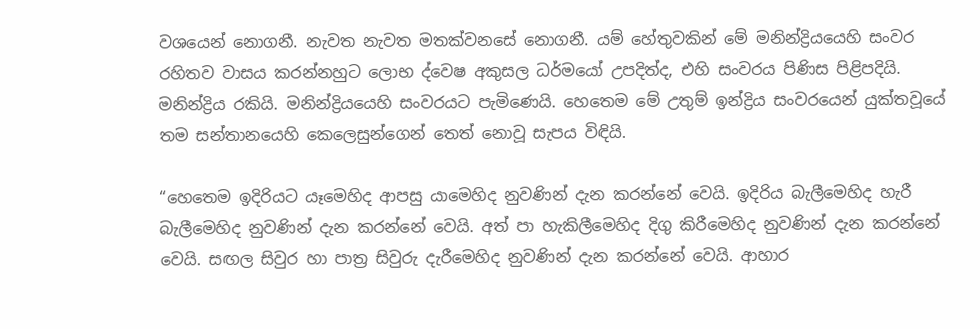වශයෙන් නොගනී. නැවත නැවත මතක්වනසේ නොගනී. යම් හේතුවකින් මේ මනින්ද්‍රියයෙහි සංවර රහිතව වාසය කරන්නහුට ලොභ ද්වෙෂ අකුසල ධර්මයෝ උපදිත්ද, එහි සංවරය පිණිස පිළිපදියි. මනින්ද්‍රිය රකියි. මනින්ද්‍රියයෙහි සංවරයට පැමිණෙයි. හෙතෙම මේ උතුම් ඉන්ද්‍රිය සංවරයෙන් යුක්තවූයේ තම සන්තානයෙහි කෙලෙසුන්ගෙන් තෙත් නොවූ සැපය විඳියි.

“හෙතෙම ඉදිරියට යෑමෙහිද ආපසු යාමෙහිද නුවණින් දැන කරන්නේ වෙයි. ඉදිරිය බැලීමෙහිද හැරී බැලීමෙහිද නුවණින් දැන කරන්නේ වෙයි. අත් පා හැකිලීමෙහිද දිගු කිරීමෙහිද නුවණින් දැන කරන්නේ වෙයි. සඟල සිවුර හා පාත්‍ර සිවුරු දැරීමෙහිද නුවණින් දැන කරන්නේ වෙයි. ආහාර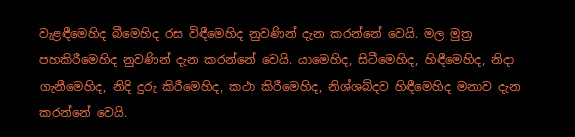වැළඳීමෙහිද බීමෙහිද රස විඳීමෙහිද නුවණින් දැන කරන්නේ වෙයි. මල මුත්‍ර පහකිරීමෙහිද නුවණින් දැන කරන්නේ වෙයි. යාමෙහිද, සිටීමෙහිද, හිඳීමෙහිද, නිදා ගැනීමෙහිද, නිදි දුරු කිරීමෙහිද, කථා කිරීමෙහිද, නිශ්ශබ්දව හිඳීමෙහිද මනාව දැන කරන්නේ වෙයි.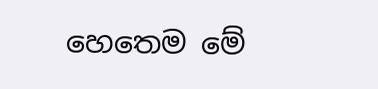හෙතෙම මේ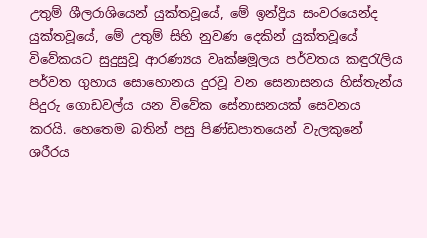උතුම් ශීලරාශියෙන් යුක්තවූයේ, මේ ඉන්ද්‍රිය සංවරයෙන්ද යුක්තවූයේ, මේ උතුම් සිහි නුවණ දෙකින් යුක්තවූයේ විවේකයට සුදුසුවූ ආරණ්‍යය වෘක්ෂමූලය පර්වතය කඳුරැලිය පර්වත ගුහාය සොහොනය දුරවූ වන සෙනාසනය හිස්තැන්ය පිදුරු ගොඩවල්ය යන විවේක සේනාසනයක් සෙවනය කරයි. හෙතෙම බතින් පසු පිණ්ඩපාතයෙන් වැලකුනේ ශරීරය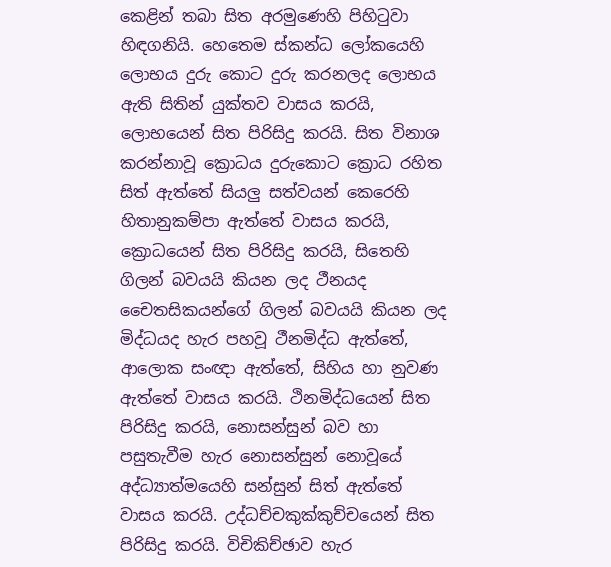කෙළින් තබා සිත අරමුණෙහි පිහිටුවා හිඳගනියි. හෙතෙම ස්කන්ධ ලෝකයෙහි ලොභය දුරු කොට දුරු කරනලද ලොභය ඇති සිතින් යුක්තව වාසය කරයි, ලොභයෙන් සිත පිරිසිදු කරයි. සිත විනාශ කරන්නාවූ ක්‍රොධය දුරුකොට ක්‍රොධ රහිත සිත් ඇත්තේ සියලු සත්වයන් කෙරෙහි හිතානුකම්පා ඇත්තේ වාසය කරයි, ක්‍රොධයෙන් සිත පිරිසිදු කරයි, සිතෙහි ගිලන් බවයයි කියන ලද ථීනයද චෛතසිකයන්ගේ ගිලන් බවයයි කියන ලද මිද්ධයද හැර පහවූ ථීනමිද්ධ ඇත්තේ, ආලොක සංඥා ඇත්තේ, සිහිය හා නුවණ ඇත්තේ වාසය කරයි. ථිනමිද්ධයෙන් සිත පිරිසිදු කරයි, නොසන්සුන් බව හා පසුතැවීම හැර නොසන්සුන් නොවූයේ අද්ධ්‍යාත්මයෙහි සන්සුන් සිත් ඇත්තේ වාසය කරයි. උද්ධච්චකුක්කුච්චයෙන් සිත පිරිසිදු කරයි. විචිකිච්ඡාව හැර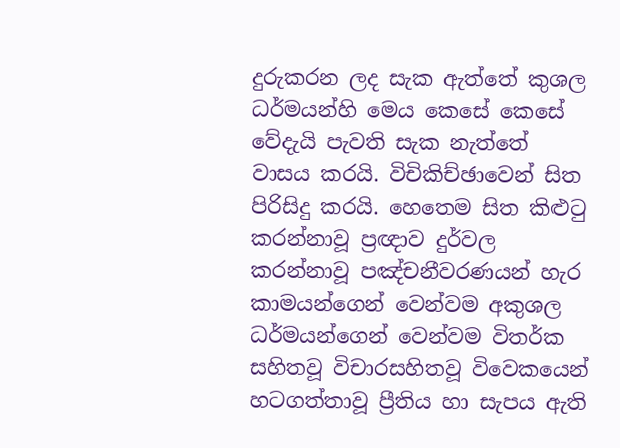දුරුකරන ලද සැක ඇත්තේ කුශල ධර්මයන්හි මෙය කෙසේ කෙසේ වේදැයි පැවති සැක නැත්තේ වාසය කරයි. විචිකිච්ඡාවෙන් සිත පිරිසිදු කරයි. හෙතෙම සිත කිළුටු කරන්නාවූ ප්‍රඥාව දුර්වල කරන්නාවූ පඤ්චනීවරණයන් හැර කාමයන්ගෙන් වෙන්වම අකුශල ධර්මයන්ගෙන් වෙන්වම විතර්ක සහිතවූ විචාරසහිතවූ විවෙකයෙන් හටගත්තාවූ ප්‍රීතිය හා සැපය ඇති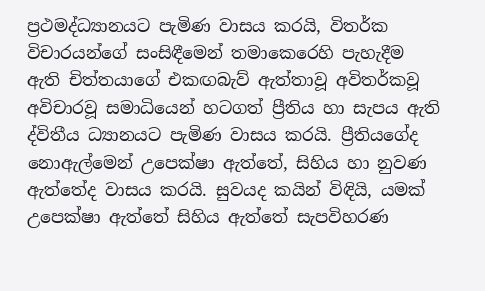ප්‍රථමද්ධ්‍යානයට පැමිණ වාසය කරයි, විතර්ක විචාරයන්ගේ සංසිඳීමෙන් තමාකෙරෙහි පැහැදීම ඇති චිත්තයාගේ එකඟබැව් ඇත්තාවූ අවිතර්කවූ අවිචාරවූ සමාධියෙන් හටගත් ප්‍රීතිය හා සැපය ඇති ද්විතීය ධ්‍යානයට පැමිණ වාසය කරයි. ප්‍රීතියගේද නොඇල්මෙන් උපෙක්ෂා ඇත්තේ, සිහිය හා නුවණ ඇත්තේද වාසය කරයි. සුවයද කයින් විඳියි, යමක් උපෙක්ෂා ඇත්තේ සිහිය ඇත්තේ සැපවිහරණ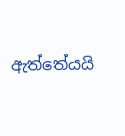ඇත්තේයයි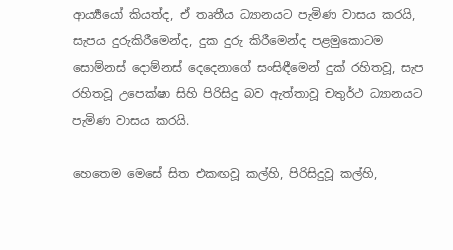ආර්‍ය්‍යයෝ කියත්ද, ඒ තෘතීය ධ්‍යානයට පැමිණ වාසය කරයි, සැපය දුරුකිරීමෙන්ද, දුක දුරු කිරීමෙන්ද පළමුකොටම සොම්නස් දොම්නස් දෙදෙනාගේ සංසිඳීමෙන් දුක් රහිතවූ, සැප රහිතවූ උපෙක්ෂා සිහි පිරිසිදු බව ඇත්තාවූ චතුර්ථ ධ්‍යානයට පැමිණ වාසය කරයි.

හෙතෙම මෙසේ සිත එකඟවූ කල්හි, පිරිසිදුවූ කල්හි,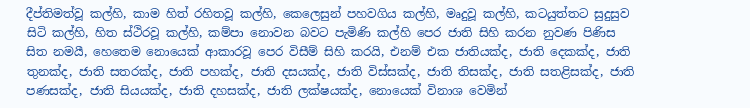දීප්තිමත්වූ කල්හි, කාම හිත් රහිතවූ කල්හි, කෙලෙසුන් පහවගිය කල්හි, මෘදුවූ කල්හි, කටයුත්තට සුදුසුව සිටි කල්හි, හිත ස්ථිරවූ කල්හි, කම්පා නොවන බවට පැමිණි කල්හි පෙර ජාති සිහි කරන නුවණ පිණිස සිත නමයී, හෙතෙම නොයෙක් ආකාරවූ පෙර විසීම් සිහි කරයි, එනම් එක ජාතියක්ද, ජාති දෙකක්ද, ජාති තුනක්ද, ජාති සතරක්ද, ජාති පහක්ද, ජාති දසයක්ද, ජාති විස්සක්ද, ජාති තිසක්ද, ජාති සතළිසක්ද, ජාති පණසක්ද, ජාති සියයක්ද, ජාති දහසක්ද, ජාති ලක්ෂයක්ද, නොයෙක් විනාශ වෙමින්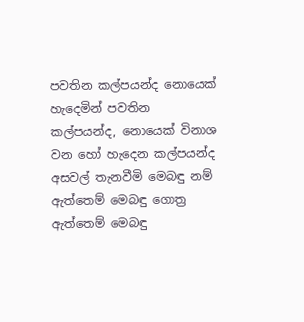පවතින කල්පයන්ද නොයෙක් හැදෙමින් පවතින කල්පයන්ද, නොයෙක් විනාශ වන හෝ හැදෙන කල්පයන්ද අසවල් තැනවීමි මෙබඳු නම් ඇත්තෙම් මෙබඳු ගොත්‍ර ඇත්තෙම් මෙබඳු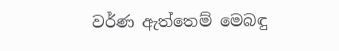වර්ණ ඇත්තෙම් මෙබඳු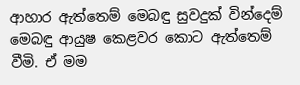ආහාර ඇත්තෙම් මෙබඳු සුවදුක් වින්දෙම් මෙබඳු ආයුෂ කෙළවර කොට ඇත්තෙම් වීමි. ඒ මම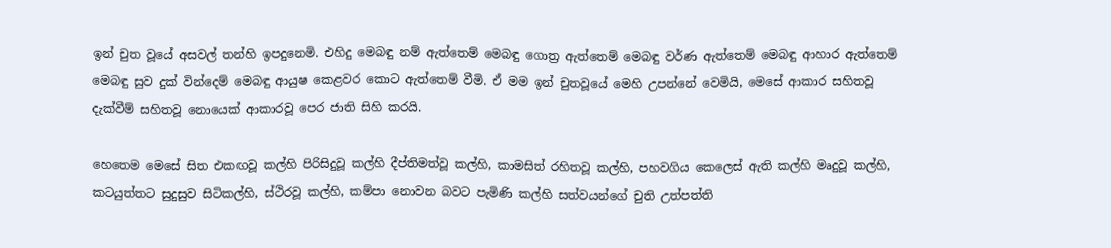ඉන් චුත වූයේ අසවල් තන්හි ඉපදුනෙමි. එහිදු මෙබඳු නම් ඇත්තෙම් මෙබඳු ගොත්‍ර ඇත්තෙම් මෙබඳු වර්ණ ඇත්තෙම් මෙබඳු ආහාර ඇත්තෙම් මෙබඳු සුව දුක් වින්දෙම් මෙබඳු ආයුෂ කෙළවර කොට ඇත්තෙම් වීමි. ඒ මම ඉන් චුතවූයේ මෙහි උපන්නේ වෙමියි, මෙසේ ආකාර සහිතවූ දැක්වීම් සහිතවූ නොයෙක් ආකාරවූ පෙර ජාති සිහි කරයි.

හෙතෙම මෙසේ සිත එකඟවූ කල්හි පිරිසිදුවූ කල්හි දීප්තිමත්වූ කල්හි, කාමසිත් රහිතවූ කල්හි, පහවගිය කෙලෙස් ඇති කල්හි මෘදුවූ කල්හි, කටයුත්තට සුදුසුව සිටිකල්හි, ස්ථිරවූ කල්හි, කම්පා නොවන බවට පැමිණි කල්හි සත්වයන්ගේ චුති උත්පත්ති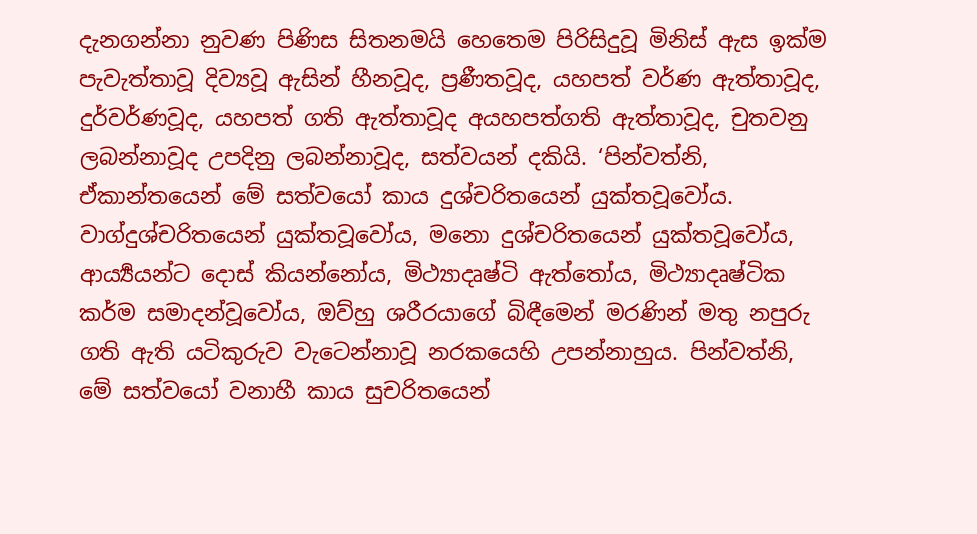දැනගන්නා නුවණ පිණිස සිතනමයි හෙතෙම පිරිසිදුවූ මිනිස් ඇස ඉක්ම පැවැත්තාවූ දිව්‍යවූ ඇසින් හීනවූද, ප්‍රණීතවූද, යහපත් වර්ණ ඇත්තාවූද, දුර්වර්ණවූද, යහපත් ගති ඇත්තාවූද අයහපත්ගති ඇත්තාවූද, චුතවනු ලබන්නාවූද උපදිනු ලබන්නාවූද, සත්වයන් දකියි. ‘පින්වත්නි, ඒකාන්තයෙන් මේ සත්වයෝ කාය දුශ්චරිතයෙන් යුක්තවූවෝය. වාග්දුශ්චරිතයෙන් යුක්තවූවෝය, මනො දුශ්චරිතයෙන් යුක්තවූවෝය, ආර්‍ය්‍යයන්ට දොස් කියන්නෝය, මිථ්‍යාදෘෂ්ටි ඇත්තෝය, මිථ්‍යාදෘෂ්ටික කර්ම සමාදන්වූවෝය, ඔව්හු ශරීරයාගේ බිඳීමෙන් මරණින් මතු නපුරු ගති ඇති යටිකුරුව වැටෙන්නාවූ නරකයෙහි උපන්නාහුය. පින්වත්නි, මේ සත්වයෝ වනාහී කාය සුචරිතයෙන්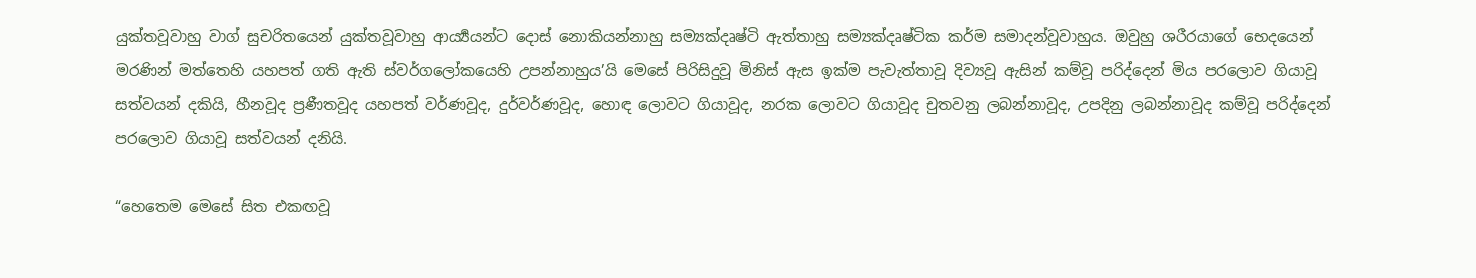යුක්තවූවාහු වාග් සුචරිතයෙන් යුක්තවූවාහු ආර්‍ය්‍යයන්ට දොස් නොකියන්නාහු සම්‍යක්දෘෂ්ටි ඇත්තාහු සම්‍යක්දෘෂ්ටික කර්ම සමාදන්වූවාහුය. ඔවුහු ශරීරයාගේ භෙදයෙන් මරණින් මත්තෙහි යහපත් ගති ඇති ස්වර්ගලෝකයෙහි උපන්නාහුය’යි මෙසේ පිරිසිදුවූ මිනිස් ඇස ඉක්ම පැවැත්තාවූ දිව්‍යවූ ඇසින් කම්වූ පරිද්දෙන් මිය පරලොව ගියාවූ සත්වයන් දකියි, හීනවූද ප්‍රණීතවූද යහපත් වර්ණවූද, දුර්වර්ණවූද, හොඳ ලොවට ගියාවූද, නරක ලොවට ගියාවූද චුතවනු ලබන්නාවූද, උපදිනු ලබන්නාවූද කම්වූ පරිද්දෙන් පරලොව ගියාවූ සත්වයන් දනියි.

“හෙතෙම මෙසේ සිත එකඟවූ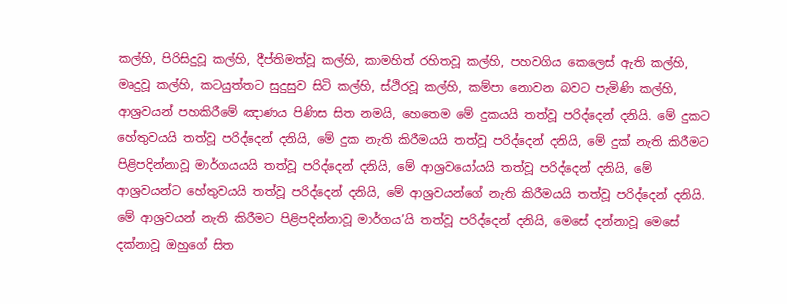කල්හි, පිරිසිදුවූ කල්හි, දීප්තිමත්වූ කල්හි, කාමහිත් රහිතවූ කල්හි, පහවගිය කෙලෙස් ඇති කල්හි, මෘදුවූ කල්හි, කටයුත්තට සුදුසුව සිටි කල්හි, ස්ථිරවූ කල්හි, කම්පා නොවන බවට පැමිණි කල්හි, ආශ්‍රවයන් පහකිරීමේ ඤාණය පිණිස සිත නමයි, හෙතෙම මේ දුකයයි තත්වූ පරිද්දෙන් දනියි. මේ දුකට හේතුවයයි තත්වූ පරිද්දෙන් දනියි, මේ දුක නැති කිරීමයයි තත්වූ පරිද්දෙන් දනියි, මේ දුක් නැති කිරීමට පිළිපදින්නාවූ මාර්ගයයයි තත්වූ පරිද්දෙන් දනියි, මේ ආශ්‍රවයෝයයි තත්වූ පරිද්දෙන් දනියි, මේ ආශ්‍රවයන්ට හේතුවයයි තත්වූ පරිද්දෙන් දනියි, මේ ආශ්‍රවයන්ගේ නැති කිරීමයයි තත්වූ පරිද්දෙන් දනියි. මේ ආශ්‍රවයන් නැති කිරීමට පිළිපදින්නාවූ මාර්ගය’යි තත්වූ පරිද්දෙන් දනියි, මෙසේ දන්නාවූ මෙසේ දක්නාවූ ඔහුගේ සිත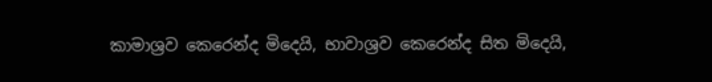කාමාශ්‍රව කෙරෙන්ද මිදෙයි, භාවාශ්‍රව කෙරෙන්ද සිත මිදෙයි,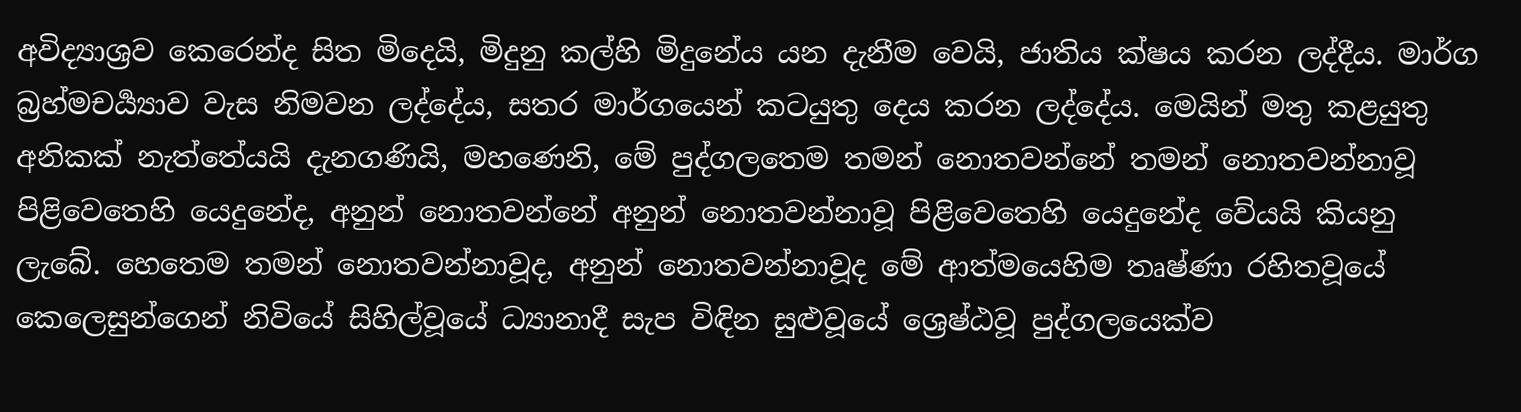අවිද්‍යාශ්‍රව කෙරෙන්ද සිත මිදෙයි, මිදුනු කල්හි මිදුනේය යන දැනීම වෙයි, ජාතිය ක්ෂය කරන ලද්දීය. මාර්ග බ්‍රහ්මචර්‍ය්‍යාව වැස නිමවන ලද්දේය, සතර මාර්ගයෙන් කටයුතු දෙය කරන ලද්දේය. මෙයින් මතු කළයුතු අනිකක් නැත්තේයයි දැනගණියි, මහණෙනි, මේ පුද්ගලතෙම තමන් නොතවන්නේ තමන් නොතවන්නාවූ පිළිවෙතෙහි යෙදුනේද, අනුන් නොතවන්නේ අනුන් නොතවන්නාවූ පිළිවෙතෙහි යෙදුනේද වේයයි කියනු ලැබේ. හෙතෙම තමන් නොතවන්නාවූද, අනුන් නොතවන්නාවූද මේ ආත්මයෙහිම තෘෂ්ණා රහිතවූයේ කෙලෙසුන්ගෙන් නිවියේ සිහිල්වූයේ ධ්‍යානාදී සැප විඳින සුළුවූයේ ශ්‍රෙෂ්ඨවූ පුද්ගලයෙක්ව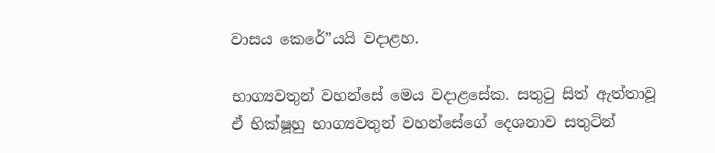වාසය කෙරේ”යයි වදාළහ.

භාග්‍යවතුන් වහන්සේ මෙය වදාළසේක. සතුටු සිත් ඇත්තාවූ ඒ භික්ෂූහු භාග්‍යවතුන් වහන්සේගේ දෙශනාව සතුටින්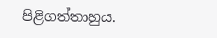පිළිගත්තාහුය.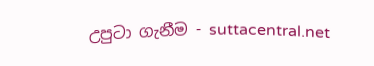උපුටා ගැනීම - suttacentral.net